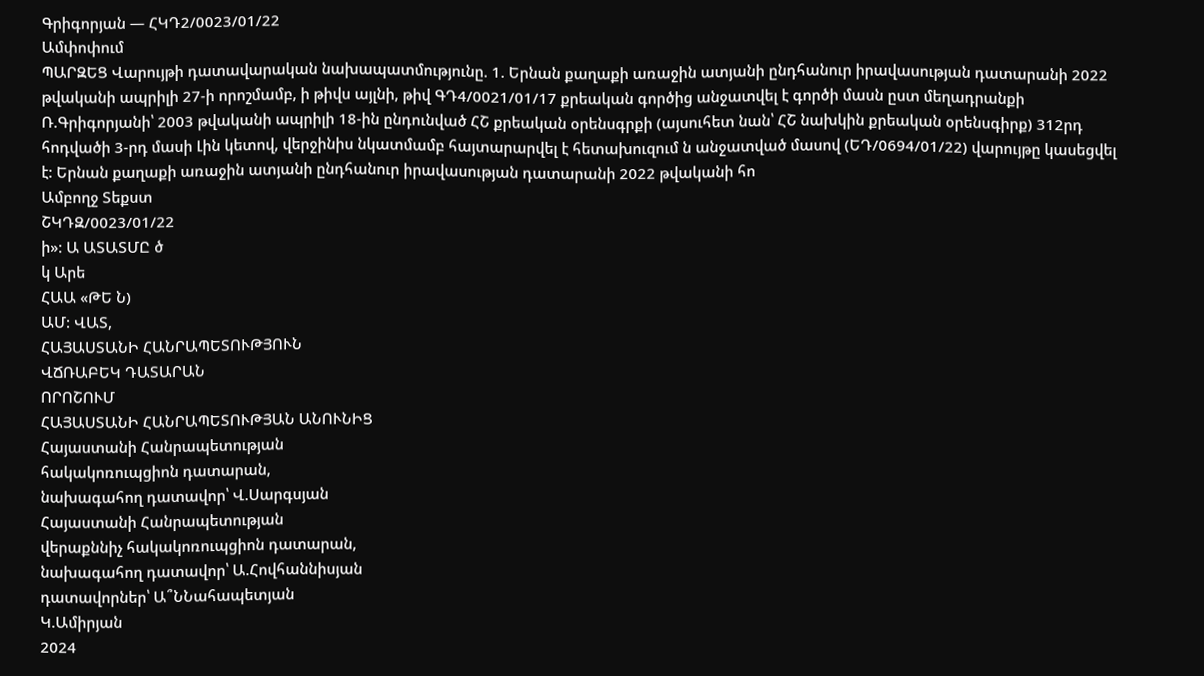Գրիգորյան — ՀԿԴ2/0023/01/22
Ամփոփում
ՊԱՐԶԵՑ Վարույթի դատավարական նախապատմությունը. 1. Երնան քաղաքի առաջին ատյանի ընդհանուր իրավասության դատարանի 2022 թվականի ապրիլի 27-ի որոշմամբ, ի թիվս այլնի, թիվ ԳԴ4/0021/01/17 քրեական գործից անջատվել է գործի մասն ըստ մեղադրանքի Ռ.Գրիգորյանի՝ 2003 թվականի ապրիլի 18-ին ընդունված ՀՇ քրեական օրենսգրքի (այսուհետ նան՝ ՀՇ նախկին քրեական օրենսգիրք) 312րդ հոդվածի 3-րդ մասի Լին կետով, վերջինիս նկատմամբ հայտարարվել է հետախուզում ն անջատված մասով (ԵԴ/0694/01/22) վարույթը կասեցվել է: Երնան քաղաքի առաջին ատյանի ընդհանուր իրավասության դատարանի 2022 թվականի հո
Ամբողջ Տեքստ
ՇԿԴԶ/0023/01/22
ի»: Ա ԱՏԱՏՄԸ ծ
կ Արե
ՀԱԱ «ԹԵ Ն)
ԱՄ: ՎԱՏ,
ՀԱՅԱՍՏԱՆԻ ՀԱՆՐԱՊԵՏՈՒԹՅՈՒՆ
ՎՃՌԱԲԵԿ ԴԱՏԱՐԱՆ
ՈՐՈՇՈՒՄ
ՀԱՅԱՍՏԱՆԻ ՀԱՆՐԱՊԵՏՈՒԹՅԱՆ ԱՆՈՒՆԻՑ
Հայաստանի Հանրապետության
հակակոռուպցիոն դատարան,
նախագահող դատավոր՝ Վ.Սարգսյան
Հայաստանի Հանրապետության
վերաքննիչ հակակոռուպցիոն դատարան,
նախագահող դատավոր՝ Ա.Հովհաննիսյան
դատավորներ՝ Ա՞ՆՆահապետյան
Կ.Ամիրյան
2024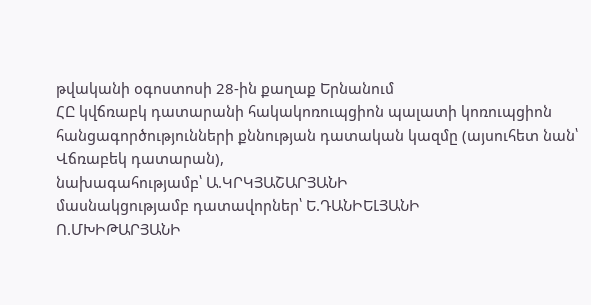թվականի օգոստոսի 28-ին քաղաք Երնանում
ՀԸ կվճռաբկ դատարանի հակակոռուպցիոն պալատի կոռուպցիոն
հանցագործությունների քննության դատական կազմը (այսուհետ նան՝ Վճռաբեկ դատարան),
նախագահությամբ՝ Ա.ԿՐԿՅԱՇԱՐՅԱՆԻ
մասնակցությամբ դատավորներ՝ Ե.ԴԱՆԻԵԼՅԱՆԻ
Ո.ՄԽԻԹԱՐՅԱՆԻ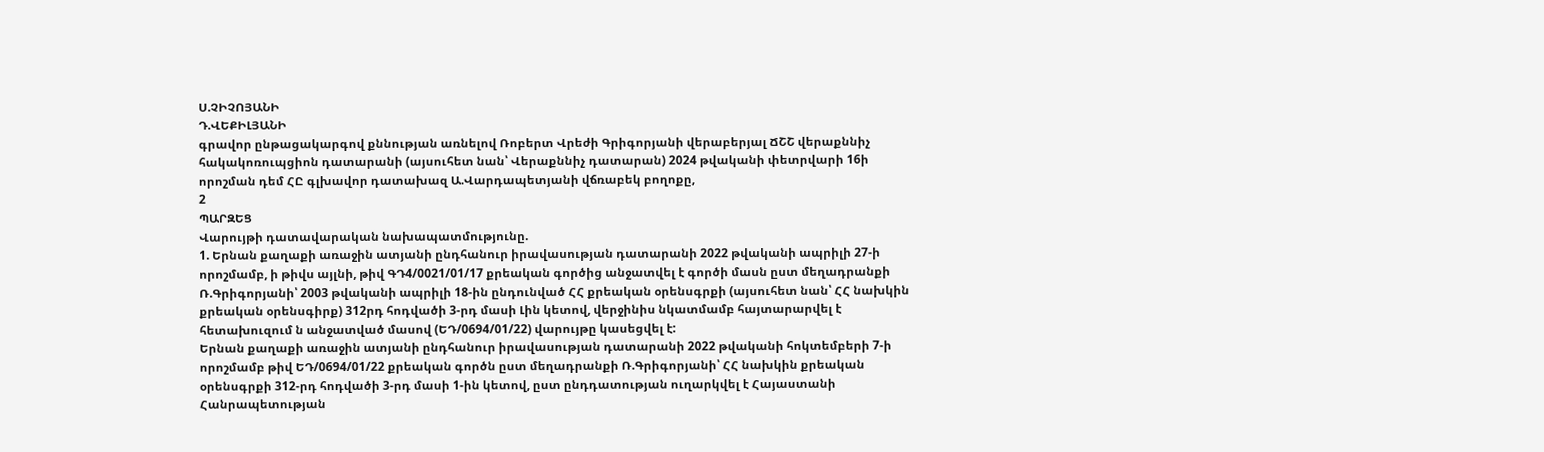Ս.ՉԻՉՈՅԱՆԻ
Դ.ՎԵՔԻԼՅԱՆԻ
գրավոր ընթացակարգով քննության առնելով Ռոբերտ Վրեժի Գրիգորյանի վերաբերյալ ՃՇՇ վերաքննիչ հակակոռուպցիոն դատարանի (այսուհետ նան՝ Վերաքննիչ դատարան) 2024 թվականի փետրվարի 16ի որոշման դեմ ՀԸ գլխավոր դատախազ Ա.Վարդապետյանի վճռաբեկ բողոքը,
2
ՊԱՐԶԵՑ
Վարույթի դատավարական նախապատմությունը.
1. Երնան քաղաքի առաջին ատյանի ընդհանուր իրավասության դատարանի 2022 թվականի ապրիլի 27-ի որոշմամբ, ի թիվս այլնի, թիվ ԳԴ4/0021/01/17 քրեական գործից անջատվել է գործի մասն ըստ մեղադրանքի Ռ.Գրիգորյանի՝ 2003 թվականի ապրիլի 18-ին ընդունված ՀՀ քրեական օրենսգրքի (այսուհետ նան՝ ՀՀ նախկին քրեական օրենսգիրք) 312րդ հոդվածի 3-րդ մասի Լին կետով, վերջինիս նկատմամբ հայտարարվել է հետախուզում ն անջատված մասով (ԵԴ/0694/01/22) վարույթը կասեցվել է:
Երնան քաղաքի առաջին ատյանի ընդհանուր իրավասության դատարանի 2022 թվականի հոկտեմբերի 7-ի որոշմամբ թիվ ԵԴ/0694/01/22 քրեական գործն ըստ մեղադրանքի Ռ.Գրիգորյանի՝ ՀՀ նախկին քրեական օրենսգրքի 312-րդ հոդվածի 3-րդ մասի 1-ին կետով, ըստ ընդդատության ուղարկվել է Հայաստանի Հանրապետության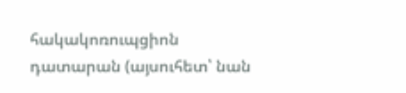հակակոռուպցիոն դատարան (այսուհետ՝ նան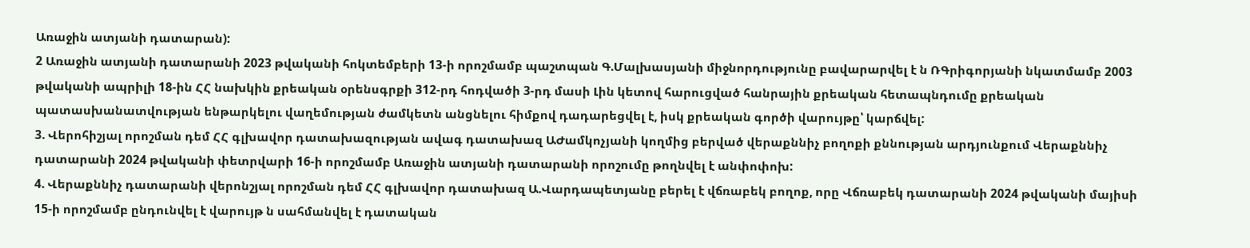Առաջին ատյանի դատարան):
2 Առաջին ատյանի դատարանի 2023 թվականի հոկտեմբերի 13-ի որոշմամբ պաշտպան Գ.Մալխասյանի միջնորդությունը բավարարվել է ն ՌԳրիգորյանի նկատմամբ 2003 թվականի ապրիլի 18-ին ՀՀ նախկին քրեական օրենսգրքի 312-րդ հոդվածի 3-րդ մասի Լին կետով հարուցված հանրային քրեական հետապնդումը քրեական պատասխանատվության ենթարկելու վաղեմության ժամկետն անցնելու հիմքով դադարեցվել է, իսկ քրեական գործի վարույթը՝ կարճվել:
3. Վերոհիշյալ որոշման դեմ ՀՀ գլխավոր դատախազության ավագ դատախազ ԱԺամկոչյանի կողմից բերված վերաքննիչ բողոքի քննության արդյունքում Վերաքննիչ դատարանի 2024 թվականի փետրվարի 16-ի որոշմամբ Առաջին ատյանի դատարանի որոշումը թողնվել է անփոփոխ:
4. Վերաքննիչ դատարանի վերոնշյալ որոշման դեմ ՀՀ գլխավոր դատախազ Ա.Վարդապետյանը բերել է վճռաբեկ բողոք, որը Վճռաբեկ դատարանի 2024 թվականի մայիսի 15-ի որոշմամբ ընդունվել է վարույթ ն սահմանվել է դատական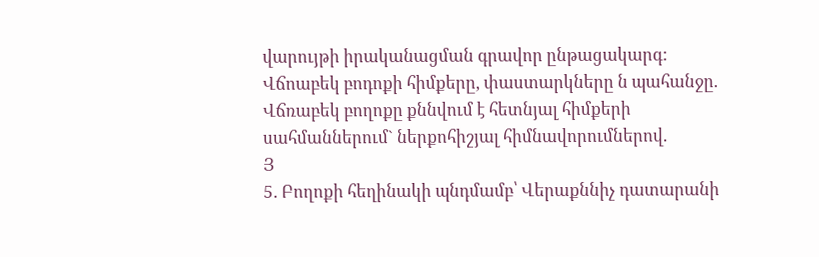վարույթի իրականացման գրավոր ընթացակարգ:
Վճոաբեկ բոդոքի հիմքերը, փաստարկները ն պահանջը.
Վճռաբեկ բողոքը քննվում է հետնյալ հիմքերի սահմաններում` ներքոհիշյալ հիմնավորումներով.
Յ
5. Բողոքի հեղինակի պնդմամբ՝ Վերաքննիչ դատարանի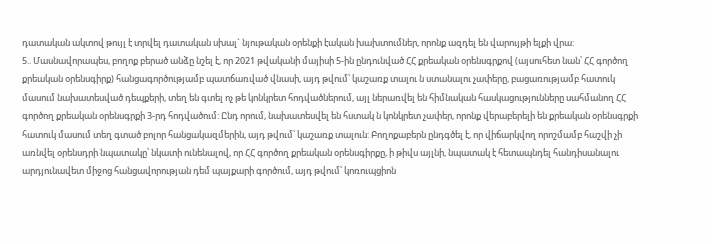դատական ակտով թույլ է տրվել դատական սխալ` նյութական օրենքի էական խախտումներ, որոնք ազդել են վարույթի ելքի վրա:
5.. Մասնավորապես, բողոք բերած անձը նշել է, որ 2021 թվականի մայիսի 5-ին ընդունված ՀՀ քրեական օրենսգրքով (այսուհետ նան՝ ՀՀ գործող քրեական օրենսգիրք) հանցագործությամբ պատճառված վնասի, այդ թվում՝ կաշառք տալու ն ստանալու չափերը, բացառությամբ հատուկ մասում նախատեսված դեպքերի, տեղ են գտել ոչ թե կոնկրետ հոդվածներում, այլ ներառվել են հիմնական հասկացությունները սահմանող ՀՀ գործող քրեական օրենսգրքի 3-րդ հոդվածում: Ընդ որում, նախատեսվել են հստակ ն կոնկրետ չափեր, որոնք վերաբերելի են քրեական օրենսգրքի հատուկ մասում տեղ գտած բոլոր հանցակազմերին, այդ թվում՝ կաշառք տալուն: Բողոքաբերն ընդգծել է, որ վիճարկվող որոշմամբ հաշվի չի առնվել օրենսդրի նպատակը՝ նկատի ունենալով, որ ՀՀ գործող քրեական օրենսգիրքը, ի թիվս այլնի, նպատակ է հետապնդել հանդիսանալու արդյունավետ միջոց հանցավորության դեմ պայքարի գործում, այդ թվում՝ կոռուպցիոն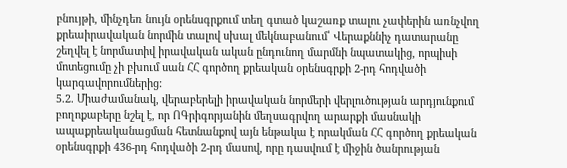բնույթի, մինչդեռ նույն օրենսգրքում տեղ գտած կաշառք տալու չափերին առնչվող քրեաիրավական նորմին տալով սխալ մեկնաբանում՝ Վերաքննիչ դատարանը շեղվել է նորմատիվ իրավական ական ընդունող մարմնի նպատակից, որպիսի մոտեցումը չի բխում սան ՀՀ գործող քրեական օրենսգրքի 2-րդ հոդվածի կարգավորումներից:
5.2. Միաժամանակ, վերաբերելի իրավական նորմերի վերլուծության արդյունքում բողոքաբերը նշել է, որ ՈԳրիգորյանին մեղսագրվող արարքի մասնակի ապաքրեականացման հետնանքով այն ենթակա է որակման ՀՀ գործող քրեական օրենսգրքի 436-րդ հոդվածի 2-րդ մասով, որը դասվում է միջին ծանրության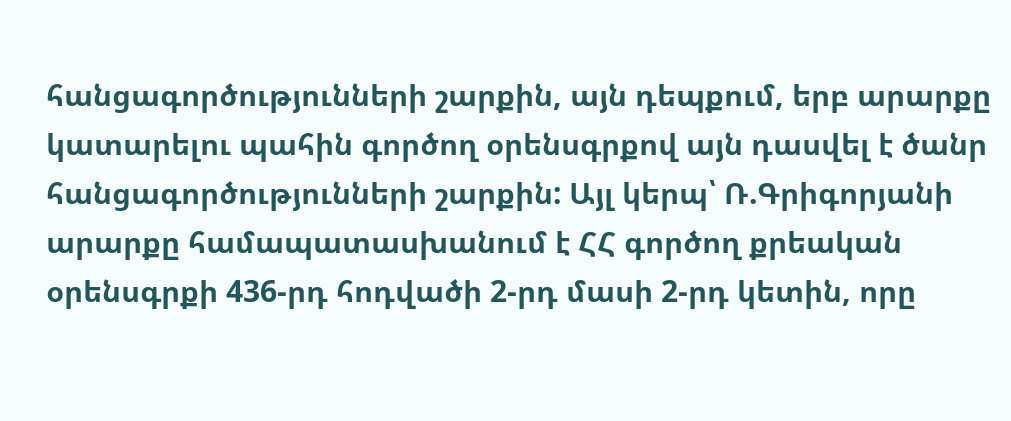հանցագործությունների շարքին, այն դեպքում, երբ արարքը կատարելու պահին գործող օրենսգրքով այն դասվել է ծանր հանցագործությունների շարքին: Այլ կերպ՝ Ռ.Գրիգորյանի արարքը համապատասխանում է ՀՀ գործող քրեական օրենսգրքի 436-րդ հոդվածի 2-րդ մասի 2-րդ կետին, որը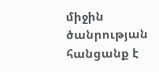միջին ծանրության հանցանք է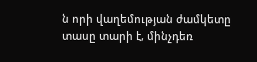ն որի վաղեմության ժամկետը տասը տարի է, մինչդեռ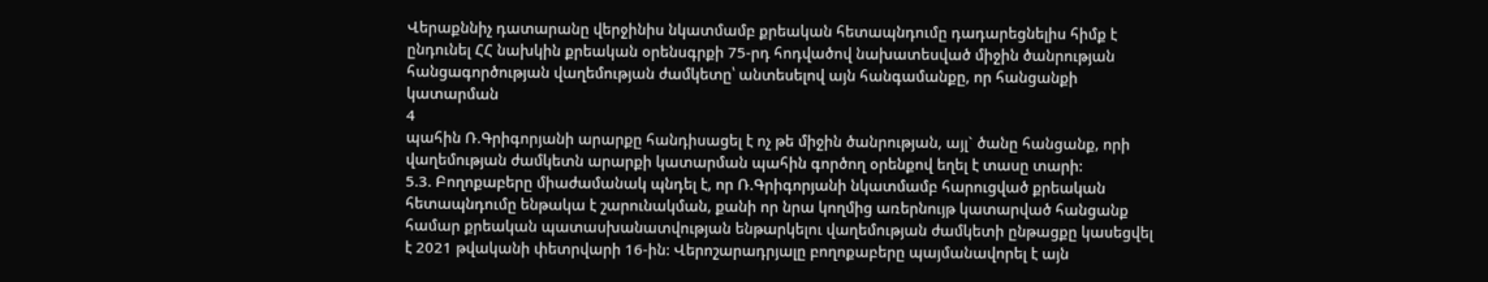Վերաքննիչ դատարանը վերջինիս նկատմամբ քրեական հետապնդումը դադարեցնելիս հիմք է ընդունել ՀՀ նախկին քրեական օրենսգրքի 75-րդ հոդվածով նախատեսված միջին ծանրության հանցագործության վաղեմության ժամկետը՝ անտեսելով այն հանգամանքը, որ հանցանքի կատարման
4
պահին Ռ.Գրիգորյանի արարքը հանդիսացել է ոչ թե միջին ծանրության, այլ` ծանը հանցանք, որի վաղեմության ժամկետն արարքի կատարման պահին գործող օրենքով եղել է տասը տարի:
5.3. Բողոքաբերը միաժամանակ պնդել է, որ Ռ.Գրիգորյանի նկատմամբ հարուցված քրեական հետապնդումը ենթակա է շարունակման, քանի որ նրա կողմից առերնույթ կատարված հանցանք համար քրեական պատասխանատվության ենթարկելու վաղեմության ժամկետի ընթացքը կասեցվել է 2021 թվականի փետրվարի 16-ին: Վերոշարադրյալը բողոքաբերը պայմանավորել է այն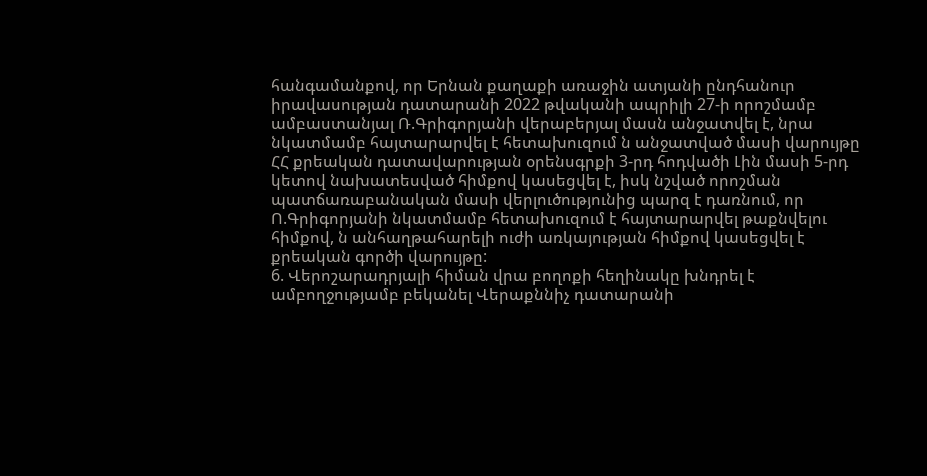հանգամանքով, որ Երնան քաղաքի առաջին ատյանի ընդհանուր իրավասության դատարանի 2022 թվականի ապրիլի 27-ի որոշմամբ ամբաստանյալ Ռ.Գրիգորյանի վերաբերյալ մասն անջատվել է, նրա նկատմամբ հայտարարվել է հետախուզում ն անջատված մասի վարույթը ՀՀ քրեական դատավարության օրենսգրքի 3-րդ հոդվածի Լին մասի 5-րդ կետով նախատեսված հիմքով կասեցվել է, իսկ նշված որոշման պատճառաբանական մասի վերլուծությունից պարզ է դառնում, որ Ո.Գրիգորյանի նկատմամբ հետախուզում է հայտարարվել թաքնվելու հիմքով, ն անհաղթահարելի ուժի առկայության հիմքով կասեցվել է քրեական գործի վարույթը:
6. Վերոշարադրյալի հիման վրա բողոքի հեղինակը խնդրել է ամբողջությամբ բեկանել Վերաքննիչ դատարանի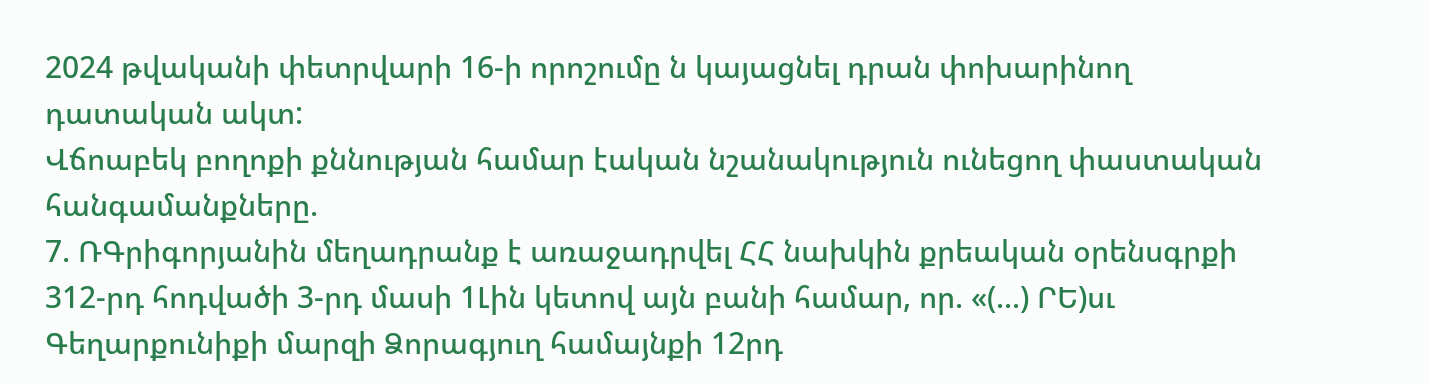2024 թվականի փետրվարի 16-ի որոշումը ն կայացնել դրան փոխարինող դատական ակտ:
Վճոաբեկ բողոքի քննության համար էական նշանակություն ունեցող փաստական հանգամանքները.
7. ՌԳրիգորյանին մեղադրանք է առաջադրվել ՀՀ նախկին քրեական օրենսգրքի 312-րդ հոդվածի 3-րդ մասի 1Լին կետով այն բանի համար, որ. «(...) ՐԵ)սւ Գեղարքունիքի մարզի Ձորագյուղ համայնքի 12րդ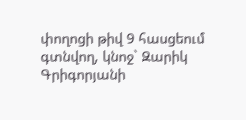փողոցի թիվ 9 հասցեում գտնվող, կնոջ` Զարիկ Գրիգորյանի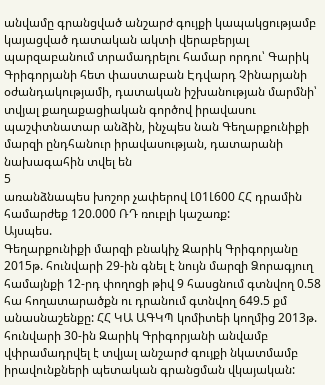անվամը գրանցված անշարժ գույքի կապակցությամբ կայացված դատական ակտի վերաբերյալ պարզաբանում տրամադրելու համար որդու՝ Գարիկ Գրիգորյանի հետ փաստաբան Էդվարդ Չինարյանի օժանդակությամի, դատական իշխանության մարմնի՝ տվյալ քաղաքացիական գործով իրավասու պաշփտնատար անձին, ինչպես նան Գեղարքունիքի մարզի ընդհանուր իրավասության, դատարանի նախագահին տվել են
5
առանձնապես խոշոր չափերով Լ01Լ600 ՀՀ դրամին համարժեք 120.000 ՌԴ ռուբլի կաշառք:
Այսպես.
Գեղարքունիքի մարզի բնակիչ Զարիկ Գրիգորյանը 2015թ. հունվարի 29-ին գնել է նույն մարզի Ձորագյուղ համայնքի 12-րդ փողոցի թիվ 9 հասցնում գտնվող 0.58 հա հողատարածքն ու դրանում գտնվող 649.5 քմ անասնաշենքը: ՀՀ ԿԱ ԱԳԿՊ կոմիտեի կողմից 2013թ. հունվարի 30-ին Զարիկ Գրիգորյանի անվամբ վփրամադրվել է տվյալ անշարժ գույքի նկատմամբ իրավունքների պետական գրանցման վկայական: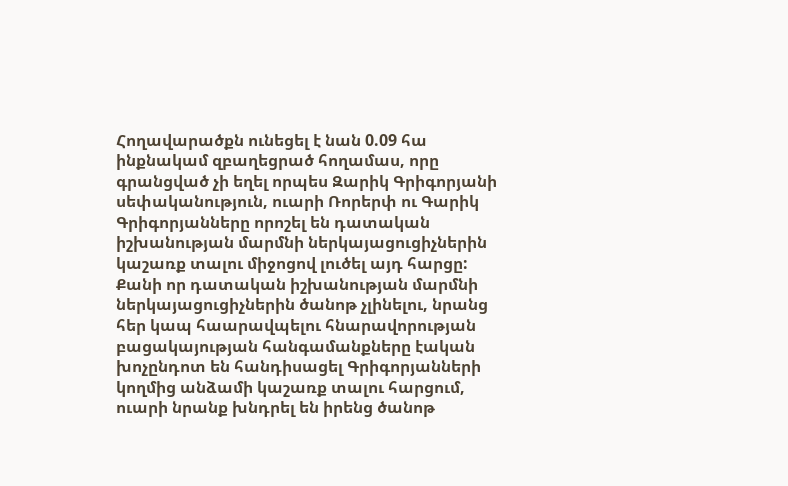Հողավարածքն ունեցել է նան 0.09 հա ինքնակամ զբաղեցրած հողամաս, որը գրանցված չի եղել որպես Զարիկ Գրիգորյանի սեփականություն, ուարի Ռորերփ ու Գարիկ Գրիգորյանները որոշել են դատական իշխանության մարմնի ներկայացուցիչներին կաշառք տալու միջոցով լուծել այդ հարցը: Քանի որ դատական իշխանության մարմնի ներկայացուցիչներին ծանոթ չլինելու, նրանց հեր կապ հաարավպելու հնարավորության բացակայության հանգամանքները էական խոչընդոտ են հանդիսացել Գրիգորյանների կողմից անձամի կաշառք տալու հարցում, ուարի նրանք խնդրել են իրենց ծանոթ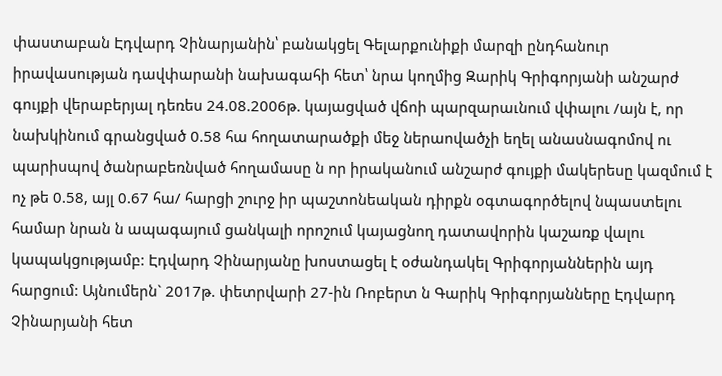փաստաբան Էդվարդ Չինարյանին՝ բանակցել Գելարքունիքի մարզի ընդհանուր իրավասության դավփարանի նախագահի հետ՝ նրա կողմից Զարիկ Գրիգորյանի անշարժ գույքի վերաբերյալ դեռես 24.08.2006թ. կայացված վճոի պարզարաւնում վփալու /այն է, որ նախկինում գրանցված 0.58 հա հողատարածքի մեջ ներաովածչի եղել անասնագոմով ու պարիսպով ծանրաբեռնված հողամասը ն որ իրականում անշարժ գույքի մակերեսը կազմում է ոչ թե 0.58, այլ 0.67 հա/ հարցի շուրջ իր պաշտոնեական դիրքն օգտագործելով նպաստելու համար նրան ն ապագայում ցանկալի որոշում կայացնող դատավորին կաշառք վալու կապակցությամբ: Էդվարդ Չինարյանը խոստացել է օժանդակել Գրիգորյաններին այդ հարցում: Այնումերն` 2017թ. փետրվարի 27-ին Ռոբերտ ն Գարիկ Գրիգորյանները Էդվարդ Չինարյանի հետ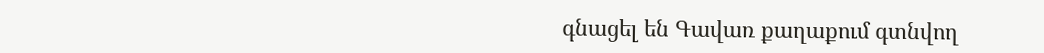գնացել են Գավառ քաղաքում գտնվող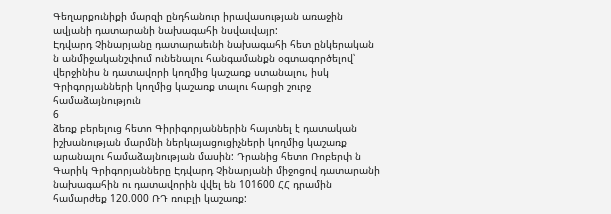Գեղարքունիքի մարզի ընդհանուր իրավասության առաջին ավյանի դատարանի նախագահի նսվաւվայր:
Էդվարդ Չինարյանը դատարաեւնի նախագահի հետ ընկերական ն անմիջականշփում ունենալու հանգամանքն օգտագործելով՝ վերջինիս ն դատավորի կողմից կաշառք ստանալու, իսկ Գրիգորյանների կողմից կաշառք տալու հարցի շուրջ համաձայնություն
6
ձեռք բերելուց հետո Գիրիգորյաններին հայտնել է դատական իշխանության մարմնի ներկայացուցիչների կողմից կաշառք արանալու համաձայնության մասին: Դրանից հետո Ռոբերփ ն Գարիկ Գրիգորյանները Էդվարդ Չինարյանի միջոցով դատարանի նախագահին ու դատավորին վվել են 101600 ՀՀ դրամին համարժեք 120.000 ՌԴ ռուբլի կաշառք: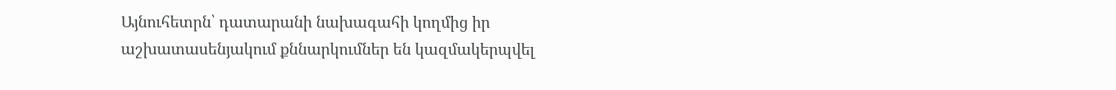Այնուհետրն՝ դատարանի նախագահի կողմից իր աշխատասենյակում քննարկումներ են կազմակերպվել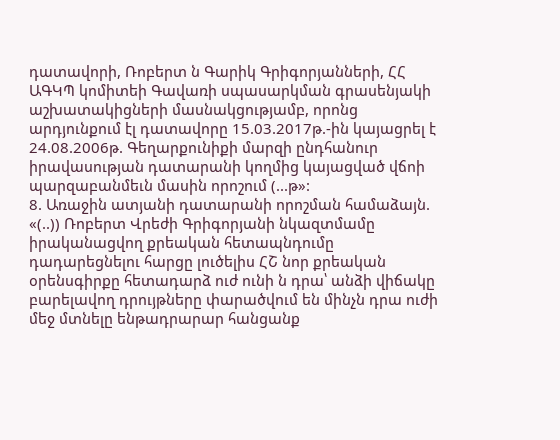դատավորի, Ռոբերտ ն Գարիկ Գրիգորյանների, ՀՀ ԱԳԿՊ կոմիտեի Գավառի սպասարկման գրասենյակի աշխատակիցների մասնակցությամբ, որոնց արդյունքում էլ դատավորը 15.03.2017թ.-ին կայացրել է 24.08.2006թ. Գեղարքունիքի մարզի ընդհանուր իրավասության դատարանի կողմից կայացված վճոի պարզաբանմեւն մասին որոշում (...թ»:
8. Առաջին ատյանի դատարանի որոշման համաձայն. «(..)) Ռոբերտ Վրեժի Գրիգորյանի նկազտմամը իրականացվող քրեական հետապնդումը դադարեցնելու հարցը լուծելիս ՀՇ նոր քրեական օրենսգիրքը հետադարձ ուժ ունի ն դրա՝ անձի վիճակը բարելավող դրույթները փարածվում են մինչն դրա ուժի մեջ մտնելը ենթադրարար հանցանք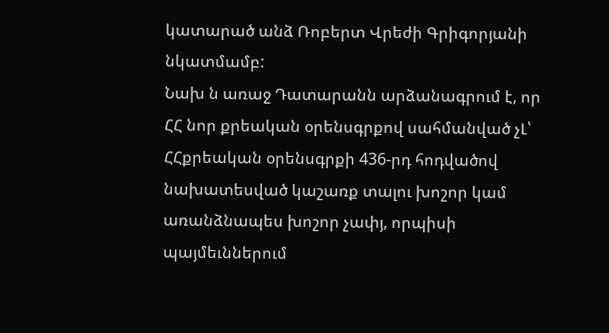կատարած անձ Ռոբերտ Վրեժի Գրիգորյանի նկատմամբ:
Նախ ն առաջ Դատարանն արձանագրում է, որ ՀՀ նոր քրեական օրենսգրքով սահմանված չԼ՝ ՀՀքրեական օրենսգրքի 436-րդ հոդվածով նախատեսված կաշառք տալու խոշոր կամ առանձնապես խոշոր չափյ, որպիսի պայմեւններում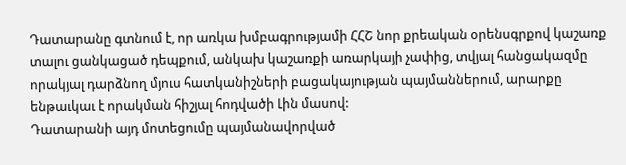Դատարանը գտնում է, որ առկա խմբագրությամի ՀՀՇ նոր քրեական օրենսգրքով կաշառք տալու ցանկացած դեպքում, անկախ կաշառքի առարկայի չափից, տվյալ հանցակազմը որակյալ դարձնող մյուս հատկանիշների բացակայության պայմաններում, արարքը ենթաւկաւ է որակման հիշյալ հոդվածի Լին մասով:
Դատարանի այդ մոտեցումը պայմանավորված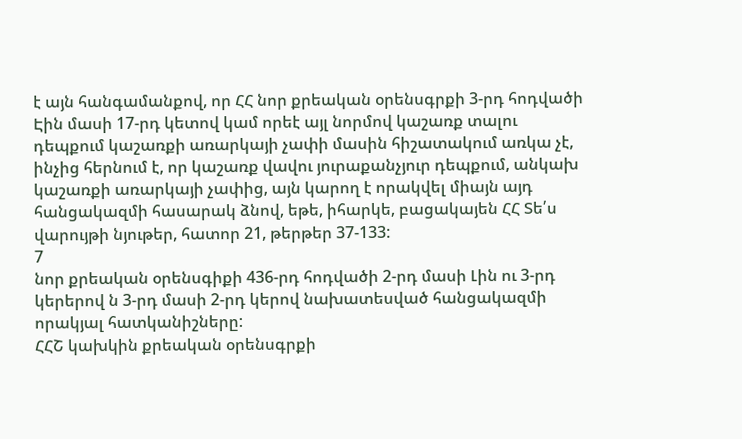է այն հանգամանքով, որ ՀՀ նոր քրեական օրենսգրքի 3-րդ հոդվածի Էին մասի 17-րդ կետով կամ որեէ այլ նորմով կաշառք տալու դեպքում կաշառքի առարկայի չափի մասին հիշատակում առկա չէ, ինչից հերնում է, որ կաշառք վավու յուրաքանչյուր դեպքում, անկախ կաշառքի առարկայի չափից, այն կարող է որակվել միայն այդ հանցակազմի հասարակ ձնով, եթե, իհարկե, բացակայեն ՀՀ Տե՛ս վարույթի նյութեր, հատոր 21, թերթեր 37-133:
7
նոր քրեական օրենսգիքի 436-րդ հոդվածի 2-րդ մասի Լին ու 3-րդ կերերով ն 3-րդ մասի 2-րդ կերով նախատեսված հանցակազմի որակյալ հատկանիշները:
ՀՀՇ կախկին քրեական օրենսգրքի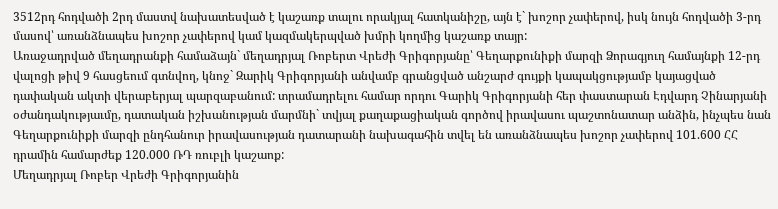3512րդ հոդվածի 2րդ մաստվ նախատեսված է կաշառք տալու որակյալ հատկանիշը, այն է` խոշոր չափերով, իսկ նույն հոդվածի 3-րդ մասով՝ առանձնապես խոշոր չափերով կամ կազմակերպված խմրի կողմից կաշառք տայր:
Առաջադրված մեղադրանքի համաձայն` մեղադրյալ Ռոբերտ Վրեժի Գրիգորյանը՝ Գեղարքունիքի մարզի Ձորագյուղ համայնքի 12-րդ վալոցի թիվ 9 հասցեում գտնվող, կնոջ` Զարիկ Գրիգորյանի անվամբ գրանցված անշարժ գույքի կապակցությամբ կայացված դափական ակտի վերաբերյալ պարզաբանում: տրամադրելու համար որդու Գարիկ Գրիգորյանի հեր փաստարան Էդվարդ Չինարյանի օժանդակությաւմը, դատական իշխանության մարմնի` տվյալ քաղաքացիական գործով իրավասու պաշտոնատար անձին, ինչպես նան Գեղարքունիքի մարզի ընդհանուր իրավասության դատարանի նախագահին տվել են առանձնապես խոշոր չափերով 101.600 ՀՀ դրամին համարժեք 120.000 ՌԴ ռուբլի կաշաոք:
Մեղադրյալ Ռոբեր Վրեժի Գրիգորյանին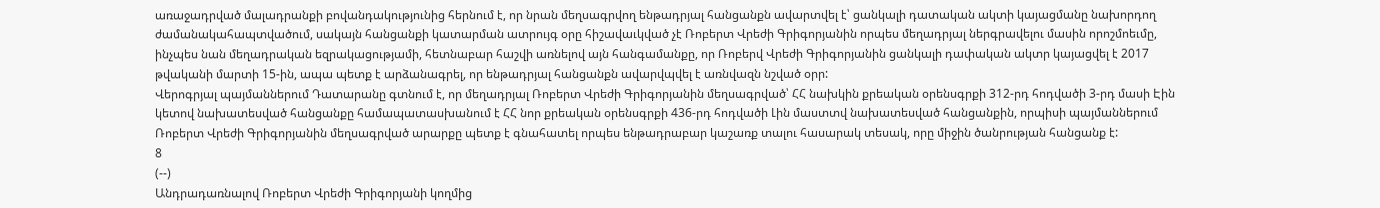առաջադրված մալադրանքի բովանդակությունից հերնում է, որ նրան մեղսագրվող ենթադրյալ հանցանքն ավարտվել է՝ ցանկալի դատական ակտի կայացմանը նախորդող ժամանակահապտվածում, սակայն հանցանքի կատարման ատրույգ օրը հիշավաւկված չէ Ռոբերտ Վրեժի Գրիգորյանին որպես մեղադրյալ ներգրավելու մասին որոշմոեւմը, ինչպես նան մեղադրական եզրակացությամի, հետնաբար հաշվի առնելով այն հանգամանքը, որ Ռոբերվ Վրեժի Գրիգորյանին ցանկալի դափական ակտր կայացվել է 2017 թվականի մարտի 15-ին, ապա պետք է արձանագրել, որ ենթադրյալ հանցանքն ավարվպվել է առնվազն նշված օրր:
Վերոգրյալ պայմաններում Դատարանը գտնում է, որ մեղադրյալ Ռոբերտ Վրեժի Գրիգորյանին մեղսագրված՝ ՀՀ նախկին քրեական օրենսգրքի 312-րդ հոդվածի 3-րդ մասի Էին կետով նախատեսված հանցանքը համապատասխանում է ՀՀ նոր քրեական օրենսգրքի 436-րդ հոդվածի Լին մաստտվ նախատեսված հանցանքին, որպիսի պայմաններում Ռոբերտ Վրեժի Գրիգորյանին մեղսագրված արարքը պետք է գնահատել որպես ենթադրաբար կաշառք տալու հասարակ տեսակ, որը միջին ծանրության հանցանք է:
8
(--)
Անդրադառնալով Ռոբերտ Վրեժի Գրիգորյանի կողմից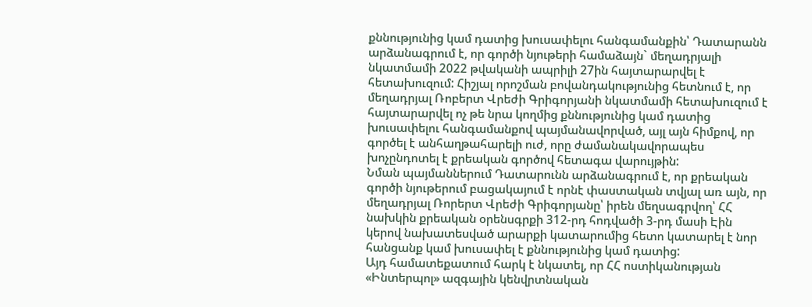քննությունից կամ դատից խուսափելու հանգամանքին՝ Դատարանն արձանագրում է, որ գործի նյութերի համաձայն` մեղադրյալի նկատմամի 2022 թվականի ապրիլի 27ին հայտարարվել է հետախուզում: Հիշյալ որոշման բովանդակությունից հետնում է, որ մեղադրյալ Ռոբերտ Վրեժի Գրիգորյանի նկատմամի հետախուզում է հայտարարվել ոչ թե նրա կողմից քննությունից կամ դատից խուսափելու հանգամանքով պայմանավորված, այլ այն հիմքով, որ գործել է անհաղթահարելի ուժ, որը ժամանակավորապես խոչընդոտել է քրեական գործով հետագա վարույթին:
Նման պայմաններում Դատարունն արձանագրում է, որ քրեական գործի նյութերում բացակայում է որնէ փաստական տվյալ առ այն, որ մեղադրյալ Ռորերտ Վրեժի Գրիգորյանը՝ իրեն մեղսագրվող՝ ՀՀ նախկին քրեական օրենսգրքի 312-րդ հոդվածի 3-րդ մասի Էին կերով նախատեսված արարքի կատարումից հետո կատարել է նոր հանցանք կամ խուսափել է քննությունից կամ դատից:
Այդ համատեքատում հարկ է նկատել, որ ՀՀ ոստիկանության «Ինտերպոլ» ազգային կենվրտնական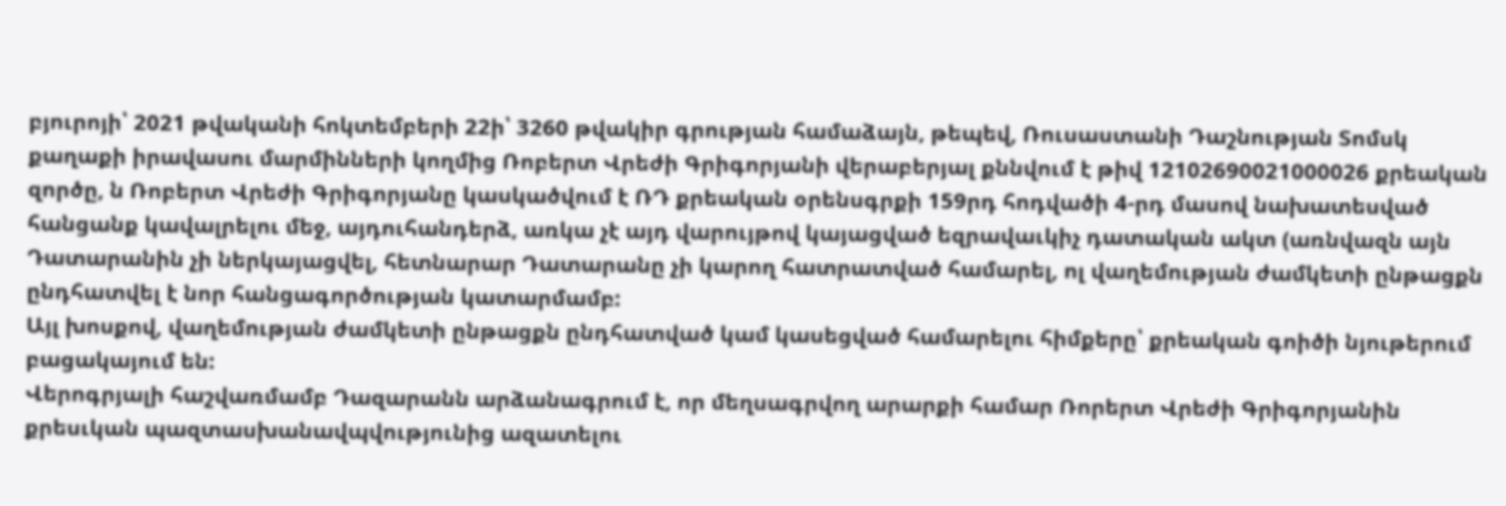բյուրոյի՝ 2021 թվականի հոկտեմբերի 22ի՝ 3260 թվակիր գրության համաձայն, թեպեվ, Ռուսաստանի Դաշնության Տոմսկ քաղաքի իրավասու մարմինների կողմից Ռոբերտ Վրեժի Գրիգորյանի վերաբերյալ քննվում է թիվ 12102690021000026 քրեական զործը, ն Ռոբերտ Վրեժի Գրիգորյանը կասկածվում է ՌԴ քրեական օրենսգրքի 159րդ հոդվածի 4-րդ մասով նախատեսված հանցանք կավալրելու մեջ, այդուհանդերձ, առկա չէ այդ վարույթով կայացված եզրավաւկիչ դատական ակտ (առնվազն այն Դատարանին չի ներկայացվել, հետնարար Դատարանը չի կարող հատրատված համարել, ոլ վաղեմության ժամկետի ընթացքն ընդհատվել է նոր հանցագործության կատարմամբ:
Այլ խոսքով, վաղեմության ժամկետի ընթացքն ընդհատված կամ կասեցված համարելու հիմքերը՝ քրեական գոիծի նյութերում բացակայում են:
Վերոգրյալի հաշվառմամբ Դազարանն արձանագրում է, որ մեղսագրվող արարքի համար Ռորերտ Վրեժի Գրիգորյանին քրեսւկան պազտասխանավպվությունից ազատելու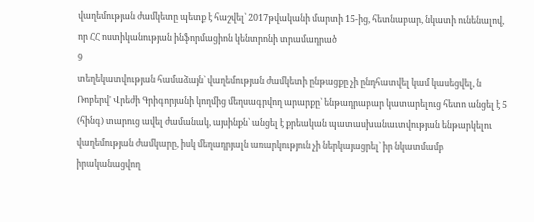վաղեմության ժամկետը պետք է հաշվել՝ 2017թվականի մարտի 15-ից, հետնաբար, նկատի ունենալով, որ ՀՀ ոստիկանության ինֆորմացիոն կենտրոնի տրամադրած
9
տեղեկատվության համաձայն` վաղեմության ժամկետի ընթացքը չի ընդհատվել կամ կասեցվել, ն Ռոբերվ' Վրեժի Գրիգորյանի կողմից մեղսագրվող արարքը՝ ենթադրաբար կատարելուց հետո անցել է 5 (հինգ) տարուց ավել ժամանակ, այսինքն՝ անցել է քրեական պատասխանաւտվության ենթարկելու վաղեմության ժամկարը, իսկ մեղադրյալն առարկություն չի ներկայացրել` իր նկատմամբ իրականացվող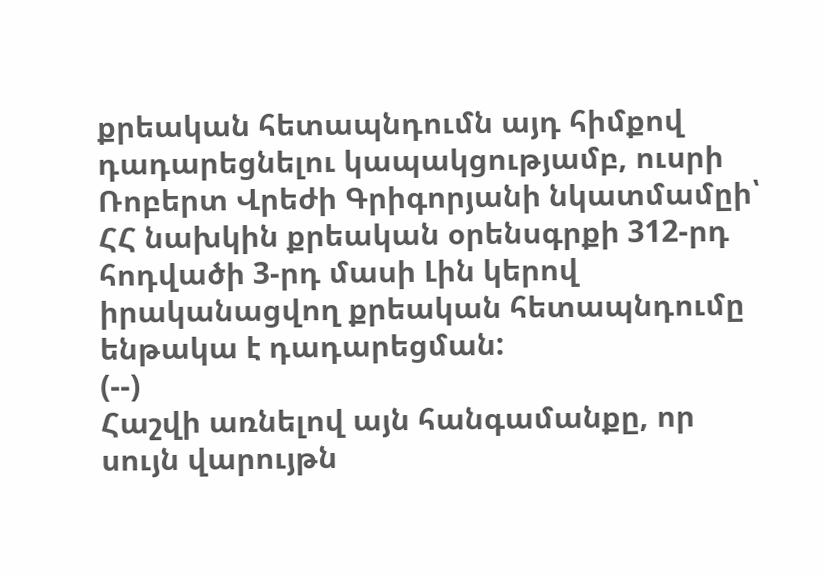քրեական հետապնդումն այդ հիմքով դադարեցնելու կապակցությամբ, ուսրի Ռոբերտ Վրեժի Գրիգորյանի նկատմամըի՝ ՀՀ նախկին քրեական օրենսգրքի 312-րդ հոդվածի 3-րդ մասի Լին կերով իրականացվող քրեական հետապնդումը ենթակա է դադարեցման:
(--)
Հաշվի առնելով այն հանգամանքը, որ սույն վարույթն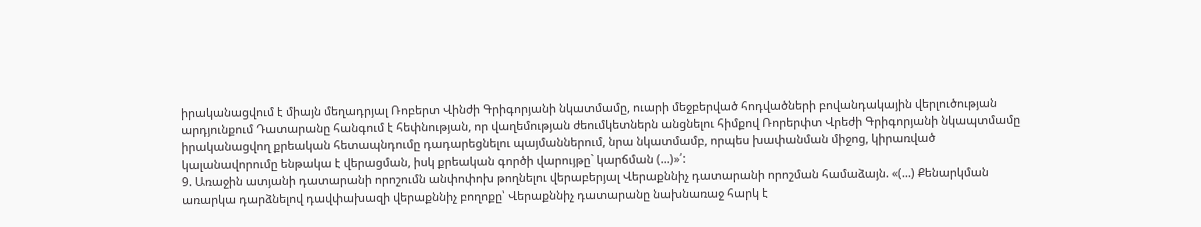իրականացվում է միայն մեղադրյալ Ռոբերտ Վինժի Գրիգորյանի նկատմամը, ուարի մեջբերված հոդվածների բովանդակային վերլուծության արդյունքում Դատարանը հանգում է հեփնության, որ վաղեմության ժեումկետներն անցնելու հիմքով Ռորերփտ Վրեժի Գրիգորյանի նկապտմամը իրականացվող քրեական հետապնդումը դադարեցնելու պայմաններում, նրա նկատմամբ, որպես խափանման միջոց, կիրառված կալանավորումը ենթակա է վերացման, իսկ քրեական գործի վարույթը` կարճման (...)»՛:
9. Առաջին ատյանի դատարանի որոշումն անփոփոխ թողնելու վերաբերյալ Վերաքննիչ դատարանի որոշման համաձայն. «(...) Քենարկման առարկա դարձնելով դավփախազի վերաքննիչ բողոքը՝ Վերաքննիչ դատարանը նախնառաջ հարկ է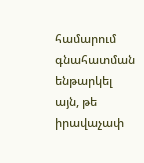համարում գնահատման ենթարկել այն, թե իրավաչափ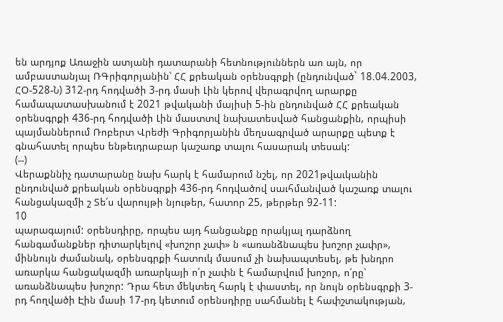են արդյոք Առաջին ատյանի դատարանի հետնություններն աո այն, որ ամբաստանյալ ՌԳրիգորյանին՝ ՀՀ քրեական օրենսգրքի (ընդունված` 18.04.2003, ՀՕ-528-Ն) 312-րդ հոդվածի 3-րդ մասի Լին կերով վերագրվող արարքը համապատասխանում է 2021 թվականի մայիսի 5-ին ընդունված ՀՀ քրեական օրենսգրքի 436-րդ հոդվածի Լին մաստտվ նախատեսված հանցանքին, որպիսի պայմաններում Ռոբերտ Վրեժի Գրիգորյանին մեղսագրված արարքը պետք է գնահատել որպես ենթեւդրաբար կաշառք տալու հասարակ տեսակ:
(--)
Վերաքննիչ դատարանը նախ հարկ է համարում նշել, որ 2021թվաւկանին ընդունված քրեական օրենսգրքի 436-րդ հոդվածով սաւհմանված կաշառք տալու հանցակազմի շ Տե՛ս վարույթի նյութեր, հատոր 25, թերթեր 92-11:
10
պարագայում: օրենսդիրը, որպես այդ հանցանքը որակյալ դարձնող հանգամանքներ դիտարկելով «խոշոր չափ» ն «առանձնապես խոշոր չափր», միննույն ժամանակ, օրենսգրքի հատուկ մասում չի նախապտեսել, թե խնդրո առարկա հանցակազմի առարկայի ո՛ր չափն է համարվում խոշոր, ո՛րը՝ առանձնապես խոշոր: Դրա հետ մեկտեղ հարկ է փաստել, որ նույն օրենսգրքի 3-րդ հողվածի Էին մասի 17-րդ կետում օրենսդիրը սահմանել է հափշտակության,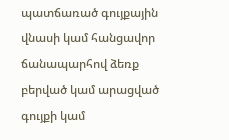պատճառած գույքային վնասի կամ հանցավոր ճանապարհով ձեռք բերված կամ արացված գույքի կամ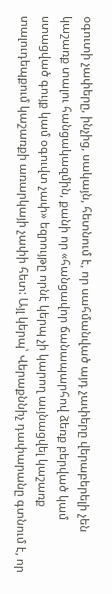օգուտի չափերը, ինչից, սակայն, հետնում է, որ սահմանված այդ չափերը վերաբերելի չեն կաշառք տալու հանցակազմին, քանի որ «հանցավոր ճանապարհով ձեռք բերված կամ ստացված գույք կամ օգուվտ չափ» եզրույթը որնէ կերպ չի կարող աւյնացվել կաշառք տալուդեպքում կաշառքի առարկայի չափի հետ: Այլ կերպ՝ Վերաքննիչ դափարանը գտնում է, որ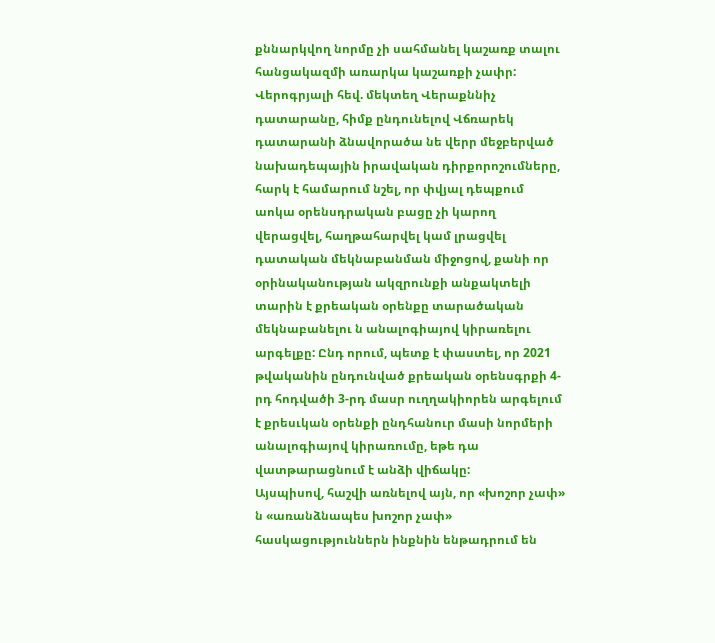քննարկվող նորմը չի սահմանել կաշառք տալու հանցակազմի առարկա կաշառքի չափր:
Վերոգրյալի հեվ. մեկտեղ Վերաքննիչ դատարանը, հիմք ընդունելով Վճռարեկ դատարանի ձնավորածա նե վերր մեջբերված նախադեպային իրավական դիրքորոշումները, հարկ է համարում նշել, որ փվյալ դեպքում աոկա օրենսդրական բացը չի կարող վերացվել, հաղթահարվել կամ լրացվել դատական մեկնաբանման միջոցով, քանի որ օրինականության ակզրունքի անքակտելի տարին է քրեական օրենքը տարածական մեկնաբանելու ն անալոգիայով կիրառելու արգելքը: Ընդ որում, պետք է փաստել, որ 2021 թվականին ընդունված քրեական օրենսգրքի 4-րդ հոդվածի 3-րդ մասր ուղղակիորեն արգելում է քրեսւկան օրենքի ընդհանուր մասի նորմերի անալոգիայով կիրառումը, եթե դա վատթարացնում է անձի վիճակը:
Այսպիսով, հաշվի առնելով այն, որ «խոշոր չափ» ն «առանձնապես խոշոր չափ» հասկացություններն ինքնին ենթադրում են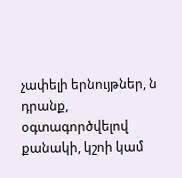չափելի երնույթներ, ն դրանք, օգտագործվելով քանակի, կշոի կամ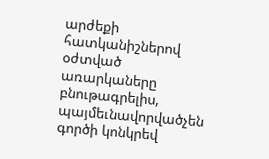արժեքի հատկանիշներով օժտված առարկաները բնութագրելիս, պայմեւնավորվածչեն գործի կոնկրեվ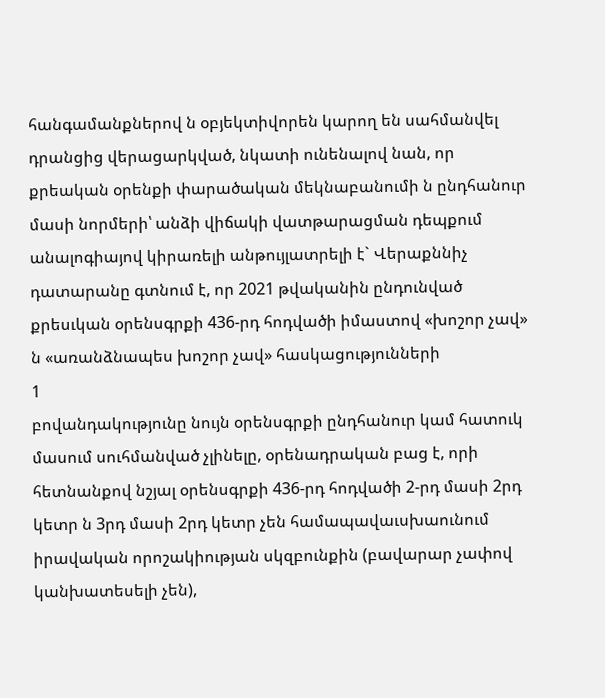հանգամանքներով ն օբյեկտիվորեն կարող են սահմանվել դրանցից վերացարկված, նկատի ունենալով նան, որ քրեական օրենքի փարածական մեկնաբանումի ն ընդհանուր մասի նորմերի՝ անձի վիճակի վատթարացման դեպքում անալոգիայով կիրառելի անթույլատրելի է` Վերաքննիչ դատարանը գտնում է, որ 2021 թվականին ընդունված քրեսւկան օրենսգրքի 436-րդ հոդվածի իմաստով «խոշոր չավ» ն «առանձնապես խոշոր չավ» հասկացությունների
1
բովանդակությունը նույն օրենսգրքի ընդհանուր կամ հատուկ մասում սուհմանված չլինելը, օրենադրական բաց է, որի հետնանքով նշյալ օրենսգրքի 436-րդ հոդվածի 2-րդ մասի 2րդ կետր ն 3րդ մասի 2րդ կետր չեն համապավաւսխաունում իրավական որոշակիության սկզբունքին (բավարար չափով կանխատեսելի չեն),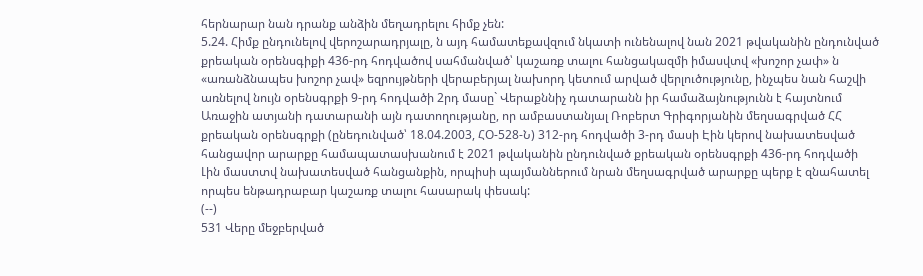հերնարար նան դրանք անձին մեղադրելու հիմք չեն:
5.24. Հիմք ընդունելով վերոշարադրյալը, ն այդ համատեքավզում նկատի ունենալով նան 2021 թվականին ընդունված քրեական օրենսգիքի 436-րդ հոդվածով սահմանված՝ կաշառք տալու հանցակազմի իմասվտվ «խոշոր չափ» ն «առանձնապես խոշոր չավ» եզրույթների վերաբերյալ նախորդ կետում արված վերլուծությունը, ինչպես նան հաշվի առնելով նույն օրենսգրքի 9-րդ հոդվածի 2րդ մասը` Վերաքննիչ դատարանն իր համաձայնությունն է հայտնում Առաջին ատյանի դատարանի այն դատողությանը, որ ամբաստանյալ Ռոբերտ Գրիգորյանին մեղսագրված ՀՀ քրեական օրենսգրքի (ընեդունված՝ 18.04.2003, ՀՕ-528-Ն) 312-րդ հոդվածի 3-րդ մասի Էին կերով նախատեսված հանցավոր արարքը համապատասխանում է 2021 թվականին ընդունված քրեական օրենսգրքի 436-րդ հոդվածի Լին մաստտվ նախատեսված հանցանքին, որպիսի պայմաններում նրան մեղսագրված արարքը պերք է զնահատել որպես ենթադրաբար կաշառք տալու հասարակ փեսակ:
(--)
531 Վերը մեջբերված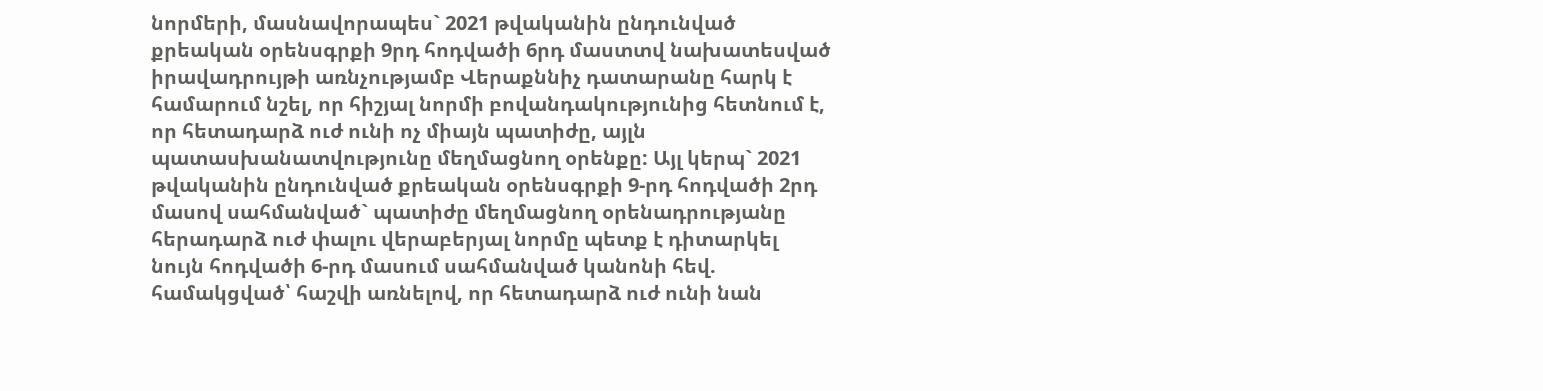նորմերի, մասնավորապես` 2021 թվականին ընդունված քրեական օրենսգրքի 9րդ հոդվածի 6րդ մաստտվ նախատեսված իրավադրույթի առնչությամբ Վերաքննիչ դատարանը հարկ է համարում նշել, որ հիշյալ նորմի բովանդակությունից հետնում է, որ հետադարձ ուժ ունի ոչ միայն պատիժը, այլն պատասխանատվությունը մեղմացնող օրենքը: Այլ կերպ` 2021 թվականին ընդունված քրեական օրենսգրքի 9-րդ հոդվածի 2րդ մասով սահմանված` պատիժը մեղմացնող օրենադրությանը հերադարձ ուժ փալու վերաբերյալ նորմը պետք է դիտարկել նույն հոդվածի 6-րդ մասում սահմանված կանոնի հեվ. համակցված՝ հաշվի առնելով, որ հետադարձ ուժ ունի նան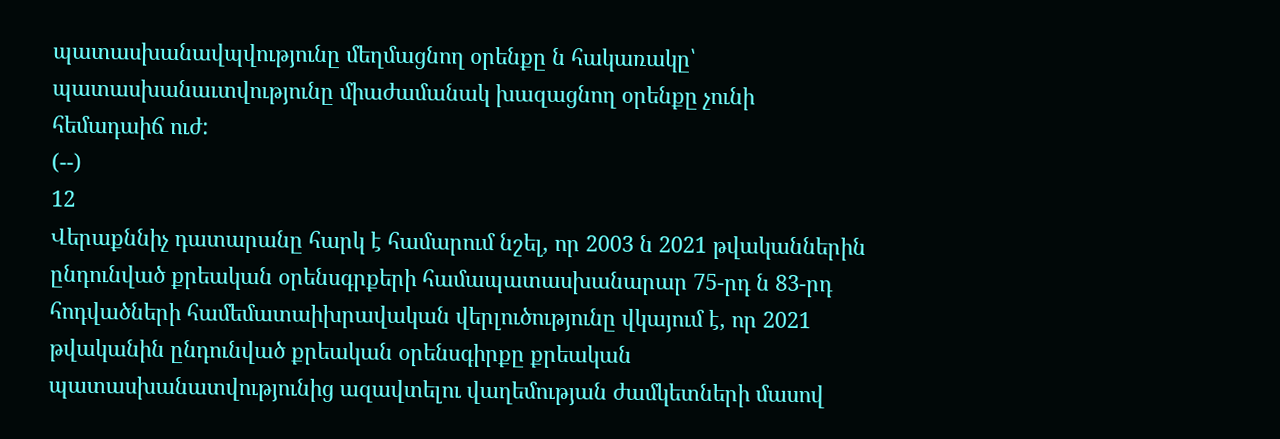պատասխանավպվությունը մեղմացնող օրենքը ն հակառակը՝ պատասխանաւտվությունը միաժամանակ խազացնող օրենքը չունի հեմադաիճ ուժ:
(--)
12
Վերաքննիչ դատարանը հարկ է համարում նշել, որ 2003 ն 2021 թվականներին ընդունված քրեական օրենսգրքերի համապատասխանարար 75-րդ ն 83-րդ հոդվածների համեմատաիխրավական վերլուծությունը վկայում է, որ 2021 թվականին ընդունված քրեական օրենսգիրքը քրեական պատասխանատվությունից ազավտելու վաղեմության ժամկետների մասով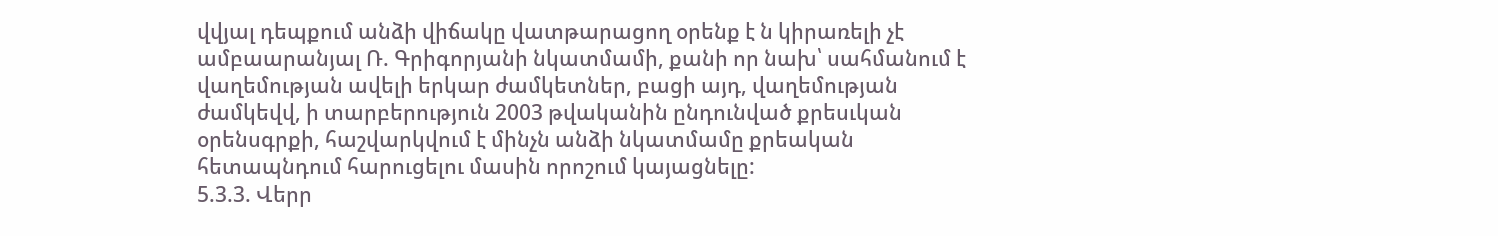վվյալ դեպքում անձի վիճակը վատթարացող օրենք է ն կիրառելի չէ ամբաարանյալ Ռ. Գրիգորյանի նկատմամի, քանի որ նախ՝ սահմանում է վաղեմության ավելի երկար ժամկետներ, բացի այդ, վաղեմության ժամկեվվ, ի տարբերություն 2003 թվականին ընդունված քրեսւկան օրենսգրքի, հաշվարկվում է մինչն անձի նկատմամը քրեական հետապնդում հարուցելու մասին որոշում կայացնելը:
5.3.3. Վերր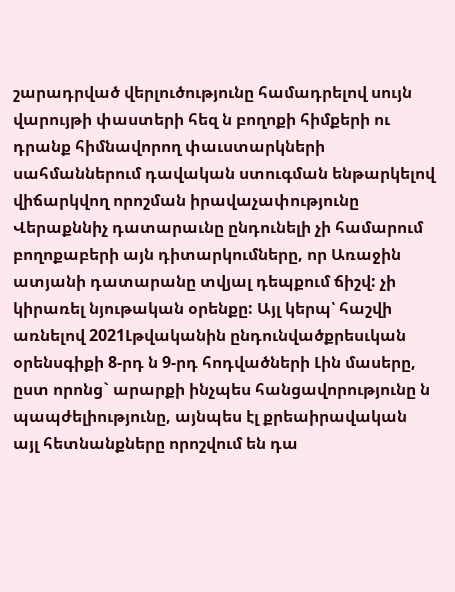շարադրված վերլուծությունը համադրելով սույն վարույթի փաստերի հեզ ն բողոքի հիմքերի ու դրանք հիմնավորող փաւստարկների սահմաններում դավական ստուգման ենթարկելով վիճարկվող որոշման իրավաչափությունը Վերաքննիչ դատարաւնը ընդունելի չի համարում բողոքաբերի այն դիտարկումները, որ Առաջին ատյանի դատարանը տվյալ դեպքում ճիշվ: չի կիրառել նյութական օրենքը: Այլ կերպ՝ հաշվի առնելով 2021Լթվականին ընդունվածքրեսւկան օրենսգիքի 8-րդ ն 9-րդ հոդվածների Լին մասերը, ըստ որոնց` արարքի ինչպես հանցավորությունը ն պապժելիությունը, այնպես էլ քրեաիրավական այլ հետնանքները որոշվում են դա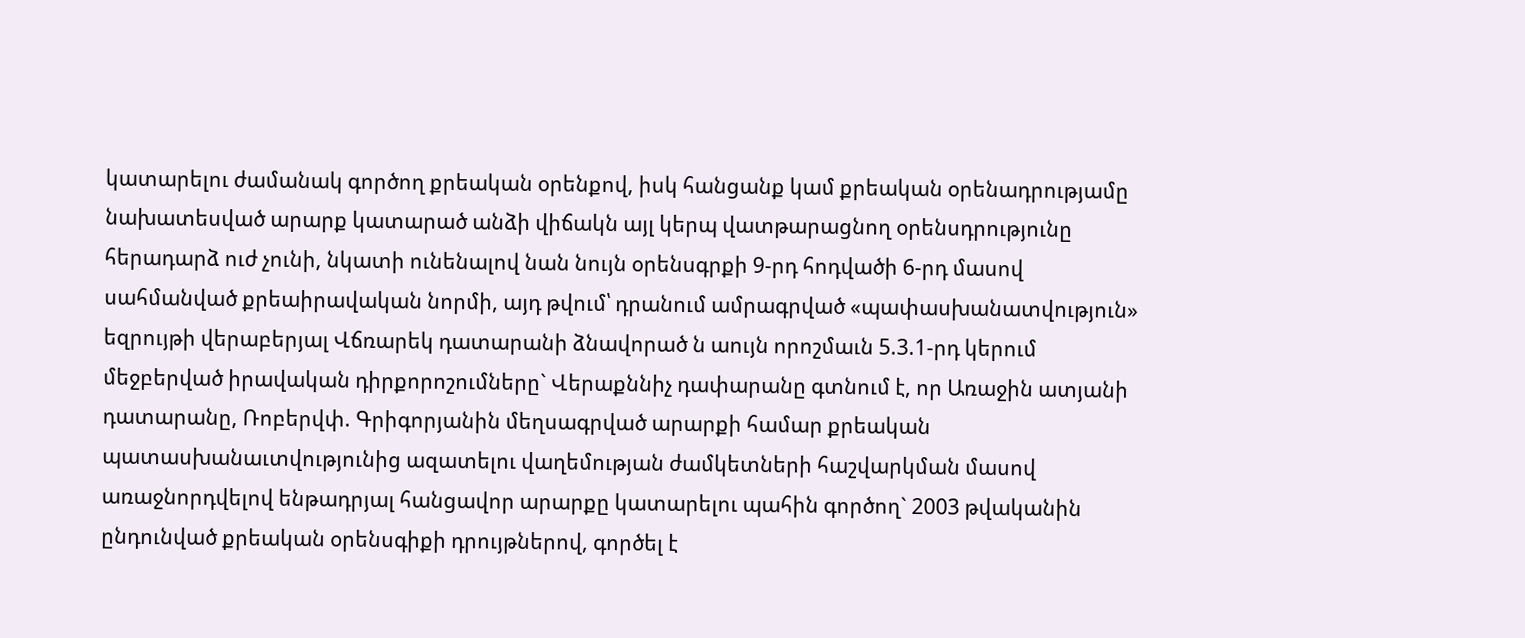կատարելու ժամանակ գործող քրեական օրենքով, իսկ հանցանք կամ քրեական օրենադրությամը նախատեսված արարք կատարած անձի վիճակն այլ կերպ վատթարացնող օրենսդրությունը հերադարձ ուժ չունի, նկատի ունենալով նան նույն օրենսգրքի 9-րդ հոդվածի 6-րդ մասով սահմանված քրեաիրավական նորմի, այդ թվում՝ դրանում ամրագրված «պափասխանատվություն» եզրույթի վերաբերյալ Վճռարեկ դատարանի ձնավորած ն աույն որոշմաւն 5.3.1-րդ կերում մեջբերված իրավական դիրքորոշումները` Վերաքննիչ դափարանը գտնում է, որ Առաջին ատյանի դատարանը, Ռոբերվփ. Գրիգորյանին մեղսագրված արարքի համար քրեական պատասխանաւտվությունից ազատելու վաղեմության ժամկետների հաշվարկման մասով առաջնորդվելով ենթադրյալ հանցավոր արարքը կատարելու պահին գործող` 2003 թվականին ընդունված քրեական օրենսգիքի դրույթներով, գործել է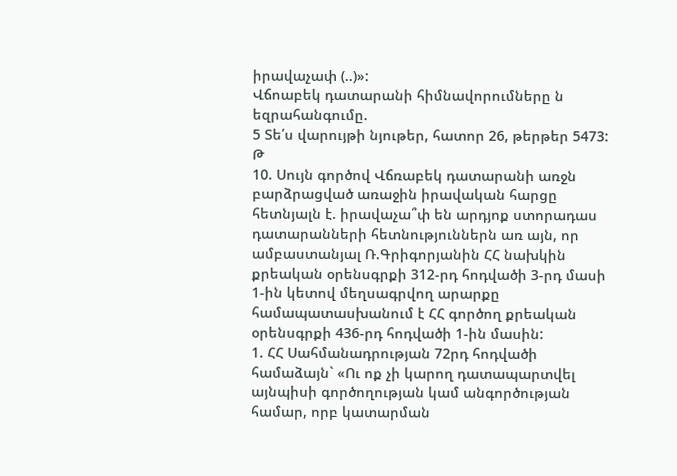իրավաչափ (..)»:
Վճոաբեկ դատարանի հիմնավորումները ն եզրահանգումը.
5 Տե՛ս վարույթի նյութեր, հատոր 26, թերթեր 5473:
Թ
10. Սույն գործով Վճռաբեկ դատարանի առջն բարձրացված առաջին իրավական հարցը հետնյալն է. իրավաչա՞փ են արդյոք ստորադաս դատարանների հետնություններն առ այն, որ ամբաստանյալ Ռ.Գրիգորյանին ՀՀ նախկին քրեական օրենսգրքի 312-րդ հոդվածի 3-րդ մասի 1-ին կետով մեղսագրվող արարքը համապատասխանում է ՀՀ գործող քրեական օրենսգրքի 436-րդ հոդվածի 1-ին մասին:
1. ՀՀ Սահմանադրության 72րդ հոդվածի համաձայն` «Ու ոք չի կարող դատապարտվել այնպիսի գործողության կամ անգործության համար, որբ կատարման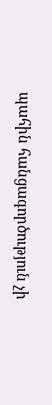պահին հանցագործություն չի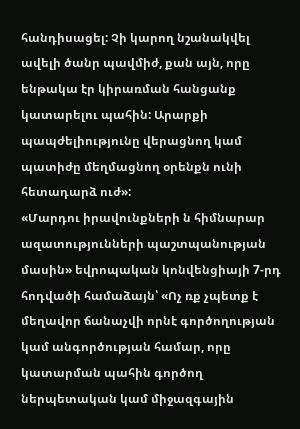հանդիսացել: Չի կարող նշանակվել ավելի ծանր պավմիժ, քան այն, որը ենթակա էր կիրառման հանցանք կատարելու պահին: Արարքի պապժելիությունը վերացնող կամ պատիժը մեղմացնող օրենքն ունի հետադարձ ուժ»:
«Մարդու իրավունքների ն հիմնարար ազատությունների պաշտպանության մասին» եվրոպական կոնվենցիայի 7-րդ հոդվածի համաձայն՝ «Ոչ ռք չպետք է մեղավոր ճանաչվի որնէ գործողության կամ անգործության համար, որը կատարման պահին գործող ներպետական կամ միջազգային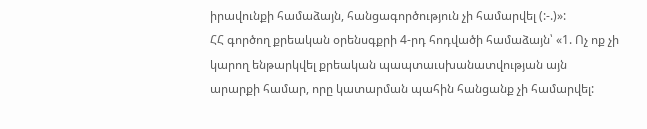իրավունքի համաձայն, հանցագործություն չի համարվել (:-.)»:
ՀՀ գործող քրեական օրենսգքրի 4-րդ հոդվածի համաձայն՝ «1. Ոչ ոք չի կարող ենթարկվել քրեական պապտաւսխանատվության այն արարքի համար, որը կատարման պահին հանցանք չի համարվել: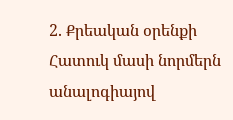2. Քրեական օրենքի Հատուկ մասի նորմերն անալոգիայով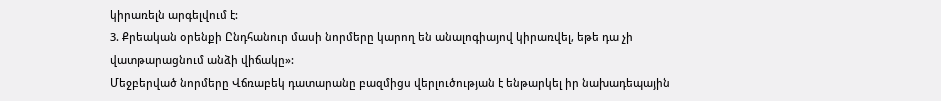կիրառելն արգելվում է:
3. Քրեական օրենքի Ընդհանուր մասի նորմերը կարող են անալոգիայով կիրառվել, եթե դա չի վատթարացնում անձի վիճակը»:
Մեջբերված նորմերը Վճռաբեկ դատարանը բազմիցս վերլուծության է ենթարկել իր նախադեպային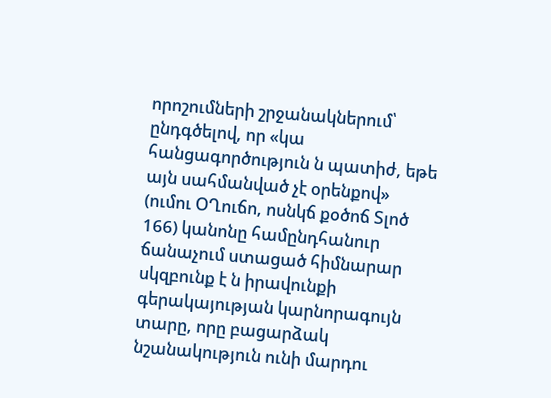որոշումների շրջանակներում՝ ընդգծելով, որ «կա հանցագործություն ն պատիժ, եթե այն սահմանված չէ օրենքով» (ումու ՕՂուճո, ոսնկճ քօծոճ Տլոծ 166) կանոնը համընդհանուր ճանաչում ստացած հիմնարար սկզբունք է ն իրավունքի գերակայության կարնորագույն տարը, որը բացարձակ նշանակություն ունի մարդու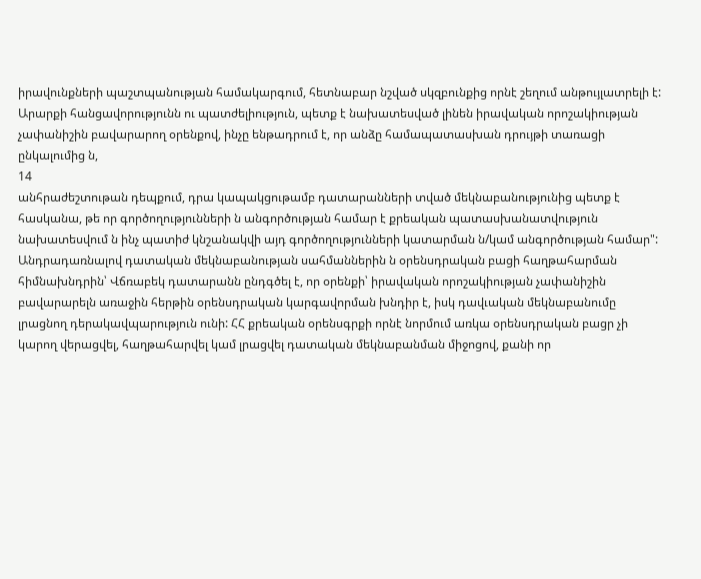իրավունքների պաշտպանության համակարգում, հետնաբար նշված սկզբունքից որնէ շեղում անթույլատրելի է: Արարքի հանցավորությունն ու պատժելիություն, պետք է նախատեսված լինեն իրավական որոշակիության չափանիշին բավարարող օրենքով, ինչը ենթադրում է, որ անձը համապատասխան դրույթի տառացի ընկալումից ն,
14
անհրաժեշտութան դեպքում, դրա կապակցութամբ դատարանների տված մեկնաբանությունից պետք է հասկանա, թե որ գործողությունների ն անգործության համար է քրեական պատասխանատվություն նախատեսվում ն ինչ պատիժ կնշանակվի այդ գործողությունների կատարման ն/կամ անգործության համար":
Անդրադառնալով դատական մեկնաբանության սահմաններին ն օրենսդրական բացի հաղթահարման հիմնախնդրին՝ Վճռաբեկ դատարանն ընդգծել է, որ օրենքի՝ իրավական որոշակիության չափանիշին բավարարելն առաջին հերթին օրենսդրական կարգավորման խնդիր է, իսկ դավւական մեկնաբանումը լրացնող դերակավպարություն ունի: ՀՀ քրեական օրենսգրքի որնէ նորմում առկա օրենսդրական բացր չի կարող վերացվել, հաղթահարվել կամ լրացվել դատական մեկնաբանման միջոցով, քանի որ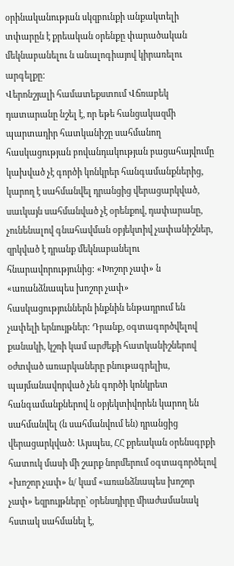օրինականության սկզբունքի անքակտելի տփարըն է քրեական օրենքը փարածական մեկնաբանելու ն անալոգիայով կիրառելու արգելքը:
Վերոնշյալի համատեքստում Վճռաբեկ դատարանը նշել է, որ եթե հանցակազմի պարտադիր հատկանիշը սահմանող հասկացության բովանդակության բացահայվումը կախված չէ գործի կոնկրեր հանգամանքներից, կարող է սահմանվել դրանցից վերացարկված, սաւկայն սահմանված չէ օրենքով, դափարանը, չունենալով գնահավման օբյեկտիվ չափանիշներ, զրկված է դրանք մեկնաբանելու հնարավորությունից: «Խոշոր չափ» ն «առանձնապես խոշոր չափ» հասկացություններն ինքնին ենթադրում են չափելի երնույթներ: Դրանք, օգտագործվելով քանակի, կշռի կամ արժեքի հատկանիշներով օժտված առարկաները բնութագրելիս, պայմանավորված չեն գործի կոնկրետ հանգամանքներով ն օբյեկտիվորեն կարող են սահմանվել (ն սահմանվում են) դրանցից վերացարկված: Այսպես, ՀՀ քրեական օրենսգրքի հատուկ մասի մի շարք նորմերում օգտագործելով «խոշոր չափ» ն/ կամ «առանձնապես խոշոր չափ» եզրույթները՝ օրենսդիրը միաժամանակ հստակ սահմանել է,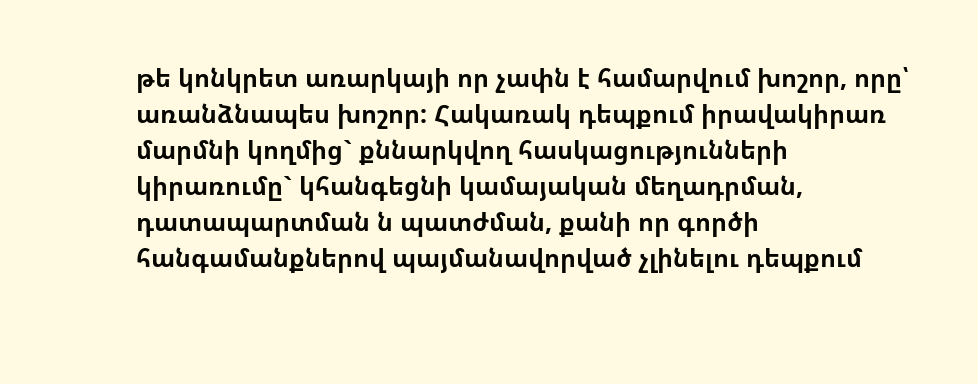թե կոնկրետ առարկայի որ չափն է համարվում խոշոր, որը՝ առանձնապես խոշոր: Հակառակ դեպքում իրավակիրառ մարմնի կողմից` քննարկվող հասկացությունների կիրառումը` կհանգեցնի կամայական մեղադրման, դատապարտման ն պատժման, քանի որ գործի հանգամանքներով պայմանավորված չլինելու դեպքում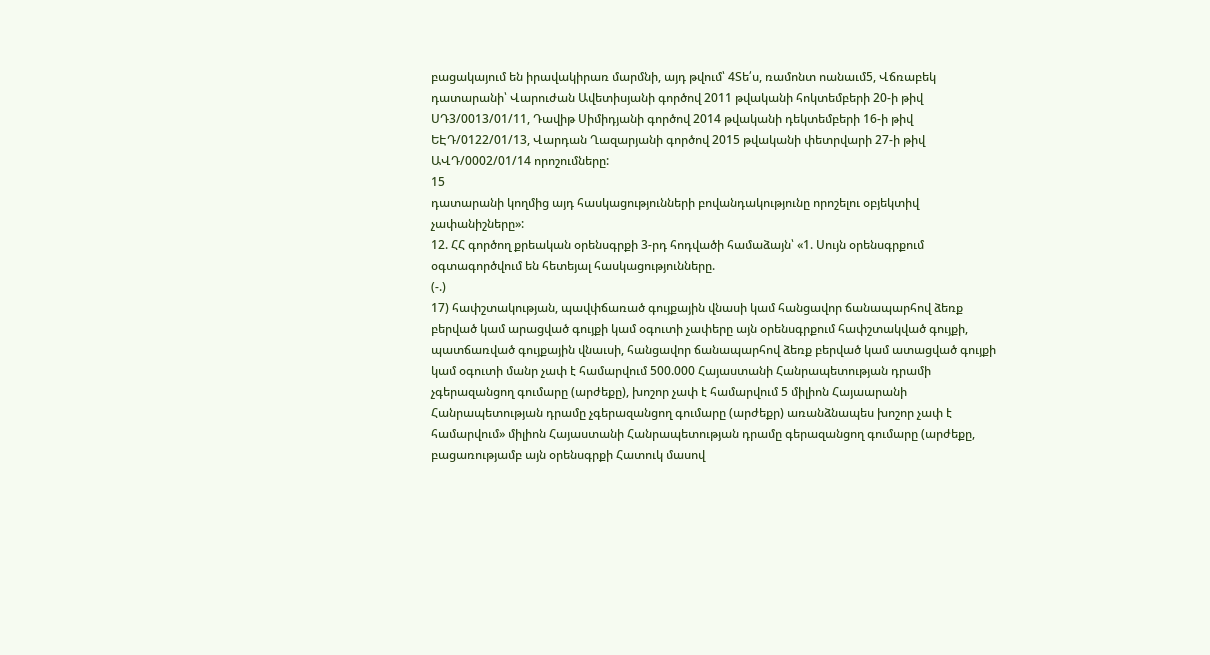բացակայում են իրավակիրառ մարմնի, այդ թվում՝ 4Տե՛ս, ռամոնտ ոանաւմ5, Վճռաբեկ դատարանի՝ Վարուժան Ավետիսյանի գործով 2011 թվականի հոկտեմբերի 20-ի թիվ ՍԴ3/0013/01/11, Դավիթ Սիմիդյանի գործով 2014 թվականի դեկտեմբերի 16-ի թիվ ԵԷԴ/0122/01/13, Վարդան Ղազարյանի գործով 2015 թվականի փետրվարի 27-ի թիվ ԱՎԴ/0002/01/14 որոշումները:
15
դատարանի կողմից այդ հասկացությունների բովանդակությունը որոշելու օբյեկտիվ չափանիշները»:
12. ՀՀ գործող քրեական օրենսգրքի 3-րդ հոդվածի համաձայն՝ «1. Սույն օրենսգրքում օգտագործվում են հետեյալ հասկացությունները.
(-.)
17) հափշտակության, պավփճառած գույքային վնասի կամ հանցավոր ճանապարհով ձեռք բերված կամ արացված գույքի կամ օգուտի չափերը այն օրենսգրքում հափշտակված գույքի, պատճառված գույքային վնաւսի, հանցավոր ճանապարհով ձեռք բերված կամ ատացված գույքի կամ օգուտի մանր չափ է համարվում 500.000 Հայաստանի Հանրապետության դրամի չգերազանցող գումարը (արժեքը), խոշոր չափ է համարվում 5 միլիոն Հայաարանի Հանրապետության դրամը չգերազանցող գումարը (արժեքր) առանձնապես խոշոր չափ է համարվում» միլիոն Հայաստանի Հանրապետության դրամը գերազանցող գումարը (արժեքը, բացառությամբ այն օրենսգրքի Հատուկ մասով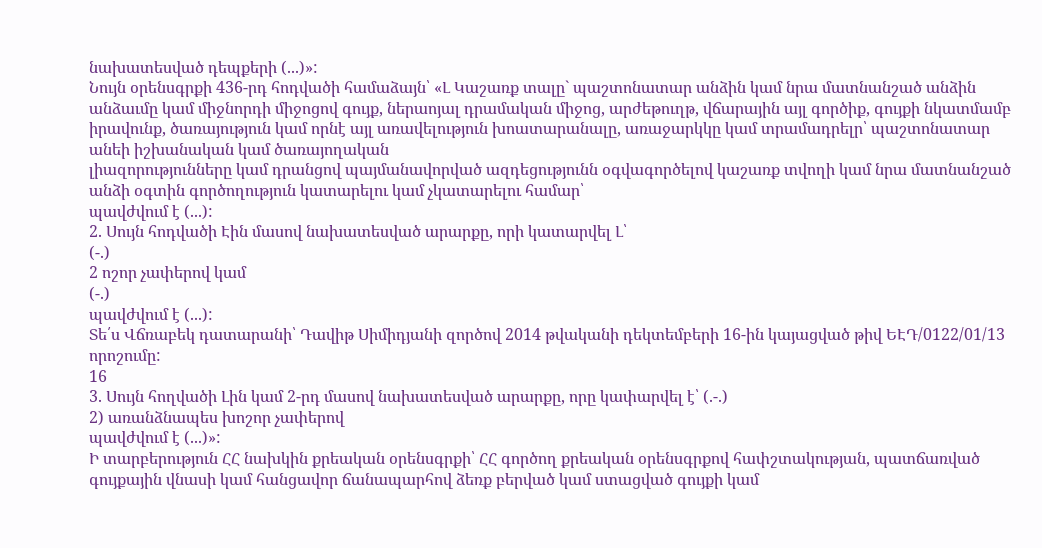նախատեսված դեպքերի (...)»:
Նույն օրենսգրքի 436-րդ հոդվածի համաձայն՝ «Լ Կաշառք տալը` պաշտոնատար անձին կամ նրա մատնանշած անձին անձաւմը կամ միջնորդի միջոցով գույք, ներաոյալ դրամական միջոց, արժեթուղթ, վճարային այլ գործիք, գույքի նկատմամբ իրավունք, ծառայություն կամ որնէ այլ առավելություն խոատարանալը, առաջարկկը կամ տրամադրելր՝ պաշտոնատար անեի իշխանական կամ ծառայողական
լիազորությունները կամ դրանցով պայմանավորված ազդեցությունն օգվագործելով կաշառք տվողի կամ նրա մատնանշած անձի օգտին գործողություն կատարելու կամ չկատարելու համար՝
պավժվում է (...):
2. Սույն հոդվածի Էին մասով նախատեսված արարքը, որի կատարվել Լ՝
(-.)
2 ոշոր չափերով կամ
(-.)
պավժվում է (...):
Տե՛ս Վճռաբեկ դատարանի՝ Դավիթ Սիմիդյանի զործով 2014 թվականի դեկտեմբերի 16-ին կայացված թիվ ԵԷԴ/0122/01/13 որոշումը:
16
3. Սույն հողվածի Լին կամ 2-րդ մասով նախատեսված արարքը, որը կափարվել է՝ (.-.)
2) առանձնապես խոշոր չափերով
պավժվում է (...)»:
Ի տարբերություն ՀՀ նախկին քրեական օրենսգրքի՝ ՀՀ գործող քրեական օրենսգրքով հափշտակության, պատճառված գույքային վնասի կամ հանցավոր ճանապարհով ձեռք բերված կամ ստացված գույքի կամ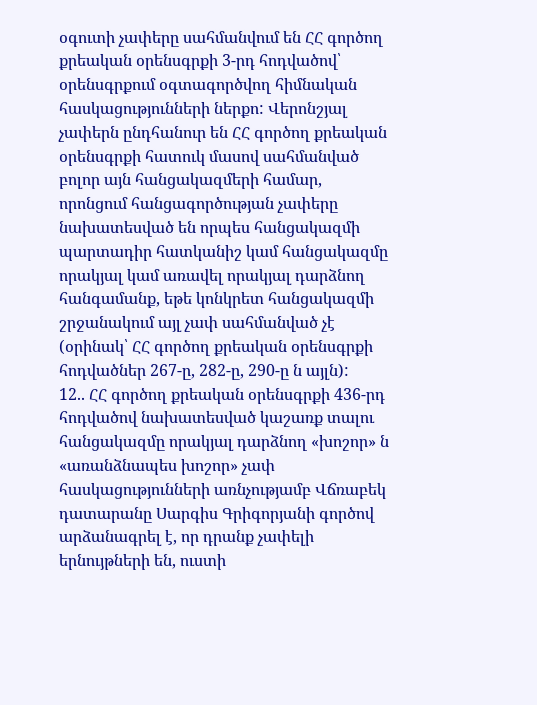օգուտի չափերը սահմանվում են ՀՀ գործող քրեական օրենսգրքի 3-րդ հոդվածով՝ օրենսգրքում օգտագործվող հիմնական հասկացությունների ներքո: Վերոնշյալ չափերն ընդհանուր են ՀՀ գործող քրեական օրենսգրքի հատուկ մասով սահմանված բոլոր այն հանցակազմերի համար, որոնցում հանցագործության չափերը նախատեսված են որպես հանցակազմի պարտադիր հատկանիշ կամ հանցակազմը որակյալ կամ առավել որակյալ դարձնող հանգամանք, եթե կոնկրետ հանցակազմի շրջանակում այլ չափ սահմանված չէ (օրինակ՝ ՀՀ գործող քրեական օրենսգրքի հոդվածներ 267-ը, 282-ը, 290-ը ն այլն):
12.. ՀՀ գործող քրեական օրենսգրքի 436-րդ հոդվածով նախատեսված կաշառք տալու հանցակազմը որակյալ դարձնող «խոշոր» ն «առանձնապես խոշոր» չափ հասկացությունների առնչությամբ Վճռաբեկ դատարանը Սարգիս Գրիգորյանի գործով արձանագրել է, որ դրանք չափելի երնույթների են, ուստի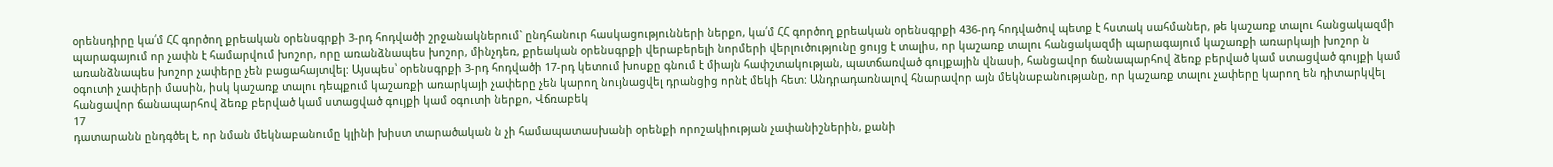օրենսդիրը կա՛մ ՀՀ գործող քրեական օրենսգրքի 3-րդ հոդվածի շրջանակներում` ընդհանուր հասկացությունների ներքո, կա՛մ ՀՀ գործող քրեական օրենսգրքի 436-րդ հոդվածով պետք է հստակ սահմաներ, թե կաշառք տալու հանցակազմի պարագայում որ չափն է համարվում խոշոր, որը առանձնապես խոշոր, մինչդեռ, քրեական օրենսգրքի վերաբերելի նորմերի վերլուծությունը ցույց է տալիս, որ կաշառք տալու հանցակազմի պարագայում կաշառքի առարկայի խոշոր ն առանձնապես խոշոր չափերը չեն բացահայտվել: Այսպես՝ օրենսգրքի 3-րդ հոդվածի 17-րդ կետում խոսքը գնում է միայն հափշտակության, պատճառված գույքային վնասի, հանցավոր ճանապարհով ձեռք բերված կամ ստացված գույքի կամ օգուտի չափերի մասին, իսկ կաշառք տալու դեպքում կաշառքի առարկայի չափերը չեն կարող նույնացվել դրանցից որնէ մեկի հետ: Անդրադառնալով հնարավոր այն մեկնաբանությանը, որ կաշառք տալու չափերը կարող են դիտարկվել հանցավոր ճանապարհով ձեռք բերված կամ ստացված գույքի կամ օգուտի ներքո, Վճռաբեկ
17
դատարանն ընդգծել է, որ նման մեկնաբանումը կլինի խիստ տարածական ն չի համապատասխանի օրենքի որոշակիության չափանիշներին, քանի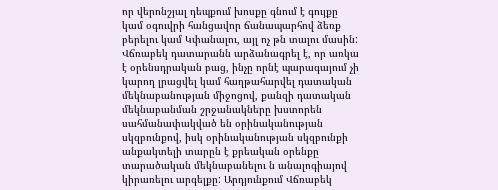որ վերոնշյալ դեպքում խոսքը գնում է գույքը կամ օգուվրի հանցավոր ճանապարհով ձեռք բերելու կամ Կփանալու, այլ ոչ թն տալու մասին: Վճռաբեկ դատարանն արձանագրել է, որ առկա է օրենսդրական բաց, ինչը որնէ պարագայում չի կարող լրացվել կամ հաղթահարվել դատական մեկնաբանության միջոցով, քանզի դատական մեկնաբանման շրջանակները խստորեն սահմանափակված են օրինականության սկզբունքով, իսկ օրինականության սկզբունքի անքակտելի տարըն է քրեական օրենքը տարածական մեկնաբանելու ն անալոգիայով կիրառելու արգելքը: Արդյունքում Վճռաբեկ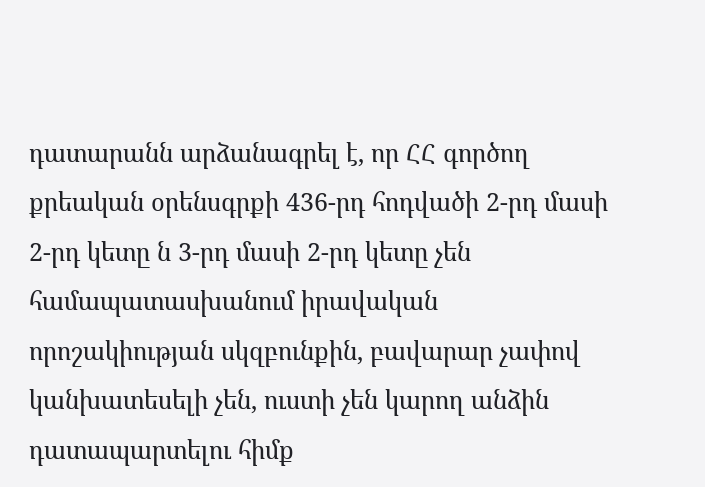դատարանն արձանագրել է, որ ՀՀ գործող քրեական օրենսգրքի 436-րդ հոդվածի 2-րդ մասի 2-րդ կետը ն 3-րդ մասի 2-րդ կետը չեն համապատասխանում իրավական որոշակիության սկզբունքին, բավարար չափով կանխատեսելի չեն, ուստի չեն կարող անձին դատապարտելու հիմք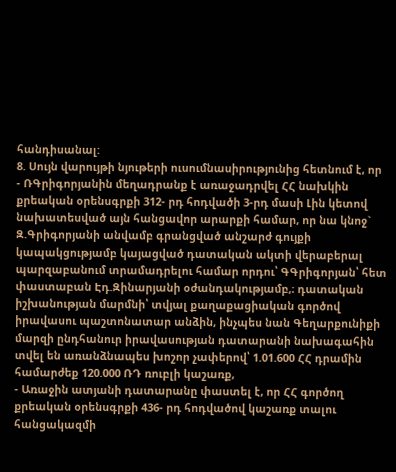հանդիսանալ:
8. Սույն վարույթի նյութերի ուսումնասիրությունից հետնում է, որ
- ՌԳրիգորյանին մեղադրանք է առաջադրվել ՀՀ նախկին քրեական օրենսգրքի 312- րդ հոդվածի 3-րդ մասի Լին կետով նախատեսված այն հանցավոր արարքի համար, որ նա կնոջ` Զ.Գրիգորյանի անվամբ գրանցված անշարժ գույքի կապակցությամբ կայացված դատական ակտի վերաբերալ պարզաբանում տրամադրելու համար որդու՝ ԳԳրիգորյան՝ հետ փաստաբան Էդ.Զինարյանի օժանդակությամբ,։ դատական իշխանության մարմնի՝ տվյալ քաղաքացիական գործով իրավասու պաշտոնատար անձին, ինչպես նան Գեղարքունիքի մարզի ընդհանուր իրավասության դատարանի նախագահին տվել են առանձնապես խոշոր չափերով՝ 1.01.600 ՀՀ դրամին համարժեք 120.000 ՌԴ ռուբլի կաշառք,
- Առաջին ատյանի դատարանը փաստել է, որ ՀՀ գործող քրեական օրենսգրքի 436- րդ հոդվածով կաշառք տալու հանցակազմի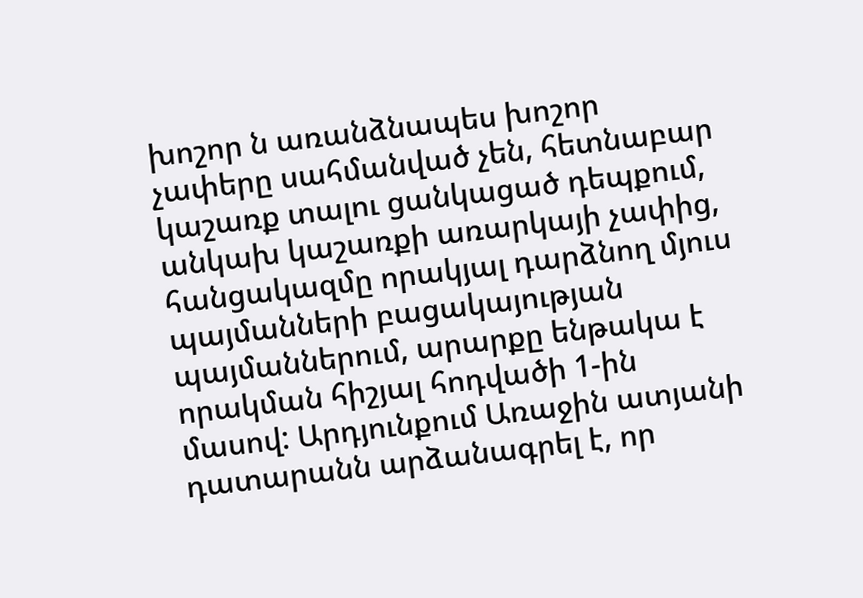խոշոր ն առանձնապես խոշոր չափերը սահմանված չեն, հետնաբար կաշառք տալու ցանկացած դեպքում, անկախ կաշառքի առարկայի չափից, հանցակազմը որակյալ դարձնող մյուս պայմանների բացակայության պայմաններում, արարքը ենթակա է որակման հիշյալ հոդվածի 1-ին մասով: Արդյունքում Առաջին ատյանի դատարանն արձանագրել է, որ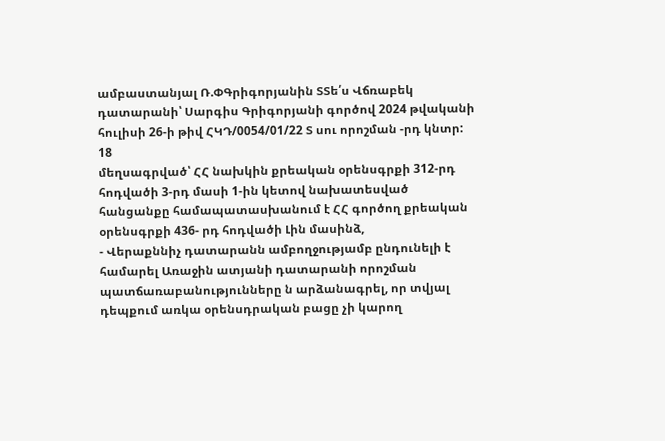ամբաստանյալ Ռ.ՓԳրիգորյանին ՏՏե՛ս Վճռաբեկ դատարանի՝ Սարգիս Գրիգորյանի գործով 2024 թվականի հուլիսի 26-ի թիվ ՀԿԴ/0054/01/22 Տ սու որոշման -րդ կնտր:
18
մեղսագրված՝ ՀՀ նախկին քրեական օրենսգրքի 312-րդ հոդվածի 3-րդ մասի 1-ին կետով նախատեսված հանցանքը համապատասխանում է ՀՀ գործող քրեական օրենսգրքի 436- րդ հոդվածի Լին մասինձ,
- Վերաքննիչ դատարանն ամբողջությամբ ընդունելի է համարել Առաջին ատյանի դատարանի որոշման պատճառաբանությունները ն արձանագրել, որ տվյալ դեպքում առկա օրենսդրական բացը չի կարող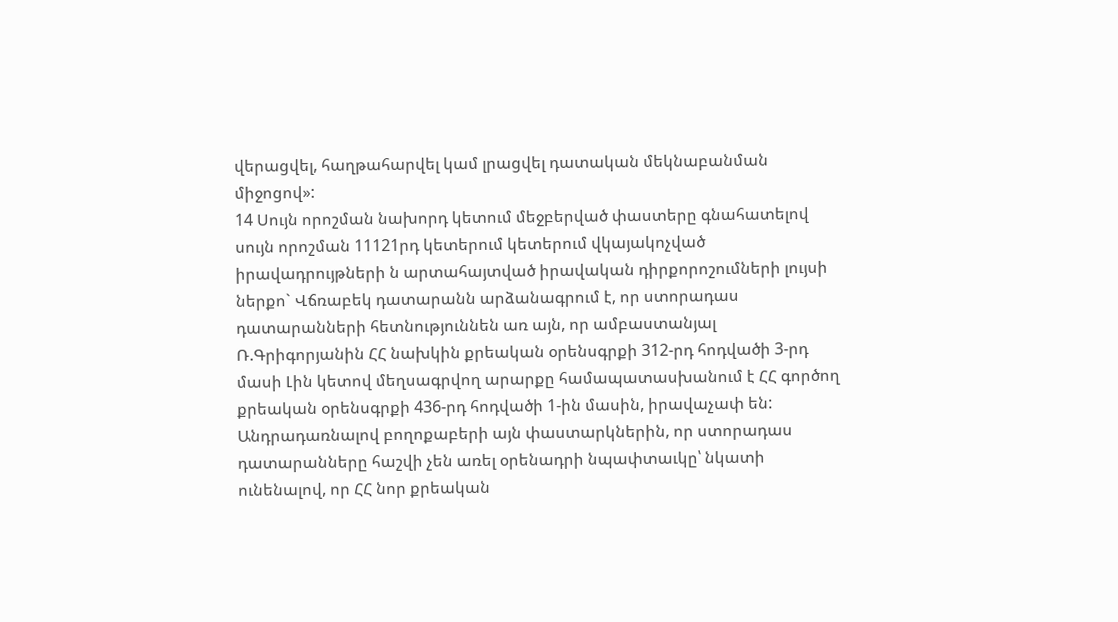վերացվել, հաղթահարվել կամ լրացվել դատական մեկնաբանման միջոցով»:
14 Սույն որոշման նախորդ կետում մեջբերված փաստերը գնահատելով սույն որոշման 11121րդ կետերում կետերում վկայակոչված իրավադրույթների ն արտահայտված իրավական դիրքորոշումների լույսի ներքո` Վճռաբեկ դատարանն արձանագրում է, որ ստորադաս դատարանների հետնություննեն առ այն, որ ամբաստանյալ Ռ.Գրիգորյանին ՀՀ նախկին քրեական օրենսգրքի 312-րդ հոդվածի 3-րդ մասի Լին կետով մեղսագրվող արարքը համապատասխանում է ՀՀ գործող քրեական օրենսգրքի 436-րդ հոդվածի 1-ին մասին, իրավաչափ են:
Անդրադառնալով բողոքաբերի այն փաստարկներին, որ ստորադաս դատարանները հաշվի չեն առել օրենադրի նպափտաւկը՝ նկատի ունենալով, որ ՀՀ նոր քրեական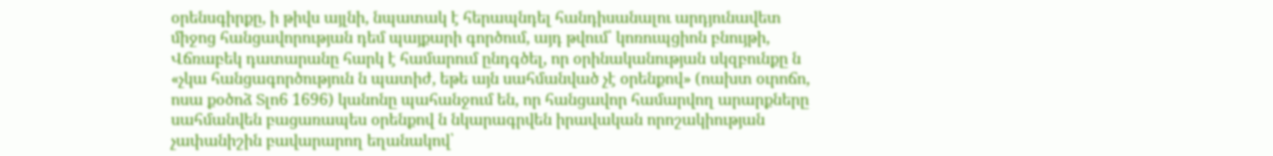օրենսգիրքը, ի թիվս այլնի, նպատակ է հերապնդել հանդիսանալու արդյունավետ միջոց հանցավորության դեմ պայքարի գործում, այդ թվում՝ կոռուպցիոն բնույթի, Վճռաբեկ դատարանը հարկ է համարում ընդգծել, որ օրինականության սկզբունքը ն «չկա հանցագործություն ն պատիժ, եթե այն սահմանված չէ օրենքով» (ոախտ օւրոճո, ոսա քօծոձ Տլո6 1696) կանոնը պահանջում են, որ հանցավոր համարվող արարքները սահմանվեն բացառապես օրենքով ն նկարագրվեն իրավական որոշակիության չափանիշին բավարարող եղանակով՝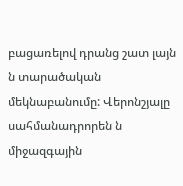բացառելով դրանց շատ լայն ն տարածական մեկնաբանումը: Վերոնշյալը սահմանադրորեն ն միջազգային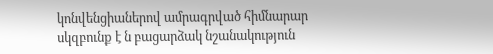կոնվենցիաներով ամրագրված հիմնարար սկզբունք է ն բացարձակ նշանակություն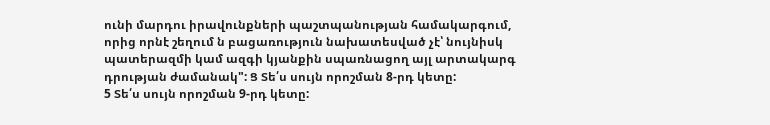ունի մարդու իրավունքների պաշտպանության համակարգում, որից որնէ շեղում ն բացառություն նախատեսված չէ՝ նույնիսկ պատերազմի կամ ազգի կյանքին սպառնացող այլ արտակարգ դրության ժամանակ": Ց Տե՛ս սույն որոշման 8-րդ կետը:
5 Տե՛ս սույն որոշման 9-րդ կետը: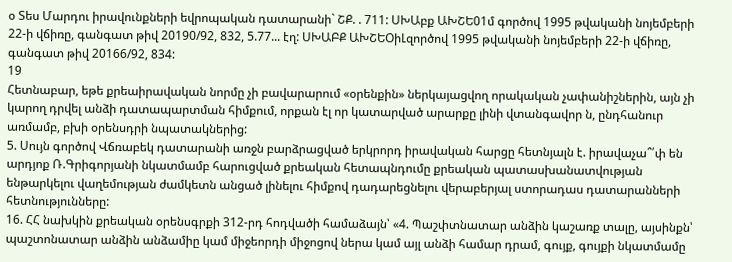օ Տես Մարդու իրավունքների եվրոպական դատարանի` ՇՔ. . 711: ՍԽԱբք ԱԽՇԵ01մ գործով 1995 թվականի նոյեմբերի 22-ի վճիռը, գանգատ թիվ 20190/92, 832, 5.77... էղ: ՍԽԱԲՔ ԱԽՇԵՕիԼզործով 1995 թվականի նոյեմբերի 22-ի վճիռը, գանգատ թիվ 20166/92, 834:
19
Հետնաբար, եթե քրեաիրավական նորմը չի բավարարում «օրենքին» ներկայացվող որակական չափանիշներին, այն չի կարող դրվել անձի դատապարտման հիմքում, որքան էլ որ կատարված արարքը լինի վտանգավոր ն, ընդհանուր առմամբ, բխի օրենսդրի նպատակներից:
5. Սույն գործով Վճռաբեկ դատարանի առջն բարձրացված երկրորդ իրավական հարցը հետնյալն է. իրավաչա՞՛փ են արդյոք Ռ.Գրիգորյանի նկատմամբ հարուցված քրեական հետապնդումը քրեական պատասխանատվության ենթարկելու վաղեմության ժամկետն անցած լինելու հիմքով դադարեցնելու վերաբերյալ ստորադաս դատարանների հետնությունները:
16. ՀՀ նախկին քրեական օրենսգրքի 312-րդ հոդվածի համաձայն՝ «4. Պաշփտնատար անձին կաշառք տալը, այսինքն՝ պաշտոնատար անձին անձամիը կամ միջեորդի միջոցով ներա կամ այլ անձի համար դրամ, գույք, գույքի նկատմամը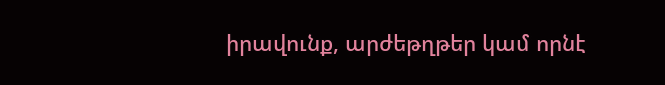իրավունք, արժեթղթեր կամ որնէ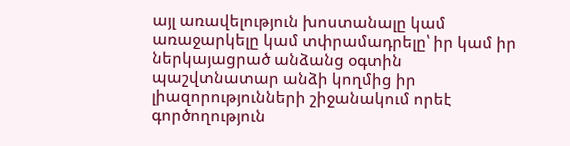այլ առավելություն խոստանալը կամ առաջարկելը կամ տփրամադրելը՝ իր կամ իր ներկայացրած անձանց օգտին պաշվտնատար անձի կողմից իր լիազորությունների շիջանակում որեէ գործողություն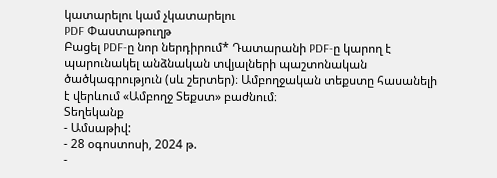կատարելու կամ չկատարելու
PDF Փաստաթուղթ
Բացել PDF-ը նոր ներդիրում* Դատարանի PDF-ը կարող է պարունակել անձնական տվյալների պաշտոնական ծածկագրություն (սև շերտեր)։ Ամբողջական տեքստը հասանելի է վերևում «Ամբողջ Տեքստ» բաժնում։
Տեղեկանք
- Ամսաթիվ:
- 28 օգոստոսի, 2024 թ.
-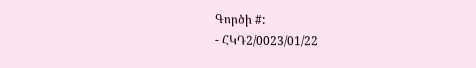Գործի #:
- ՀԿԴ2/0023/01/22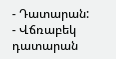- Դատարան:
- Վճռաբեկ դատարան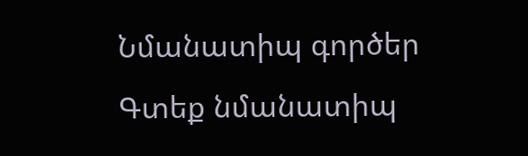Նմանատիպ գործեր
Գտեք նմանատիպ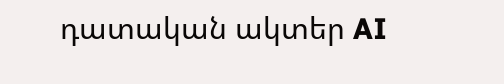դատական ակտեր AI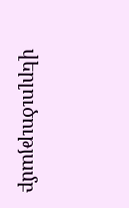վերլուծությամբ